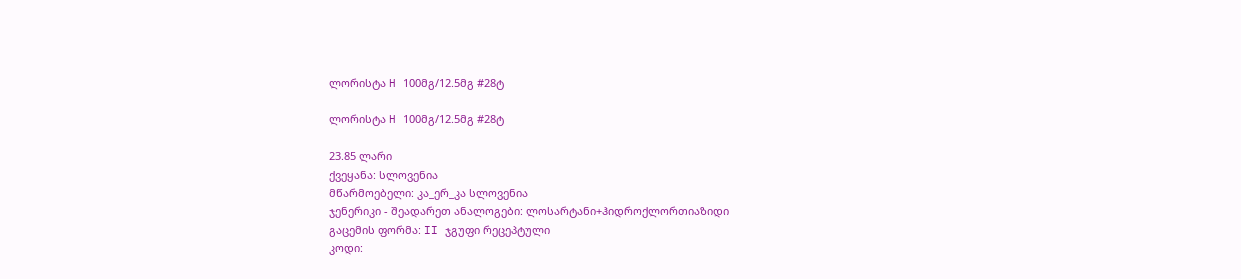ლორისტა H 100მგ/12.5მგ #28ტ

ლორისტა H 100მგ/12.5მგ #28ტ

23.85 ლარი
ქვეყანა: სლოვენია
მწარმოებელი: კა_ერ_კა სლოვენია
ჯენერიკი - შეადარეთ ანალოგები: ლოსარტანი+ჰიდროქლორთიაზიდი
გაცემის ფორმა: II ჯგუფი რეცეპტული
კოდი: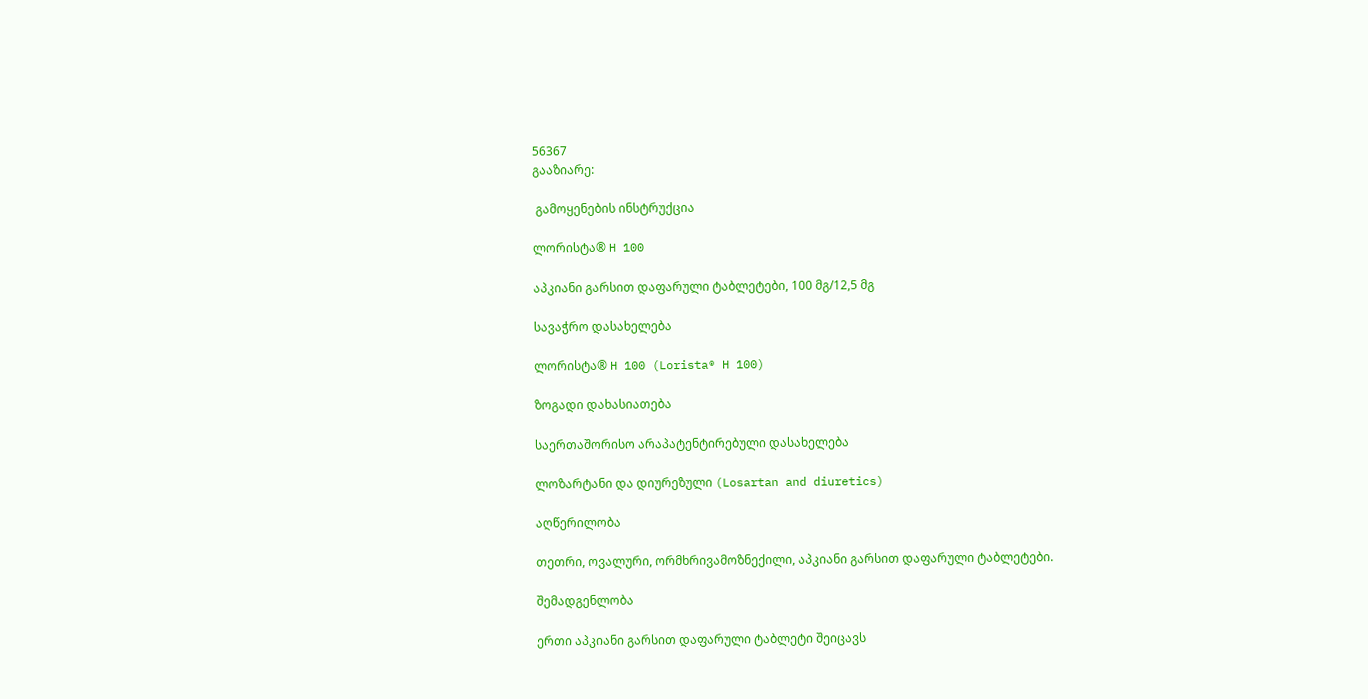56367
გააზიარე:

 გამოყენების ინსტრუქცია

ლორისტა® H 100

აპკიანი გარსით დაფარული ტაბლეტები, 100 მგ/12,5 მგ

სავაჭრო დასახელება

ლორისტა® H 100 (Lorista® H 100)

ზოგადი დახასიათება

საერთაშორისო არაპატენტირებული დასახელება

ლოზარტანი და დიურეზული (Losartan and diuretics)

აღწერილობა

თეთრი, ოვალური, ორმხრივამოზნექილი, აპკიანი გარსით დაფარული ტაბლეტები.

შემადგენლობა

ერთი აპკიანი გარსით დაფარული ტაბლეტი შეიცავს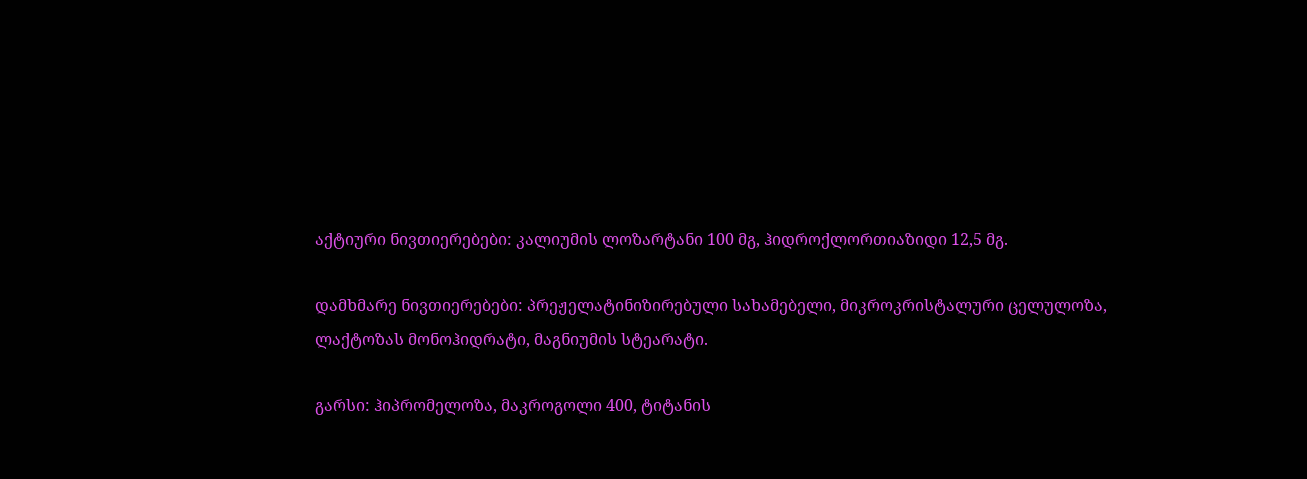აქტიური ნივთიერებები: კალიუმის ლოზარტანი 100 მგ, ჰიდროქლორთიაზიდი 12,5 მგ.

დამხმარე ნივთიერებები: პრეჟელატინიზირებული სახამებელი, მიკროკრისტალური ცელულოზა, ლაქტოზას მონოჰიდრატი, მაგნიუმის სტეარატი.

გარსი: ჰიპრომელოზა, მაკროგოლი 400, ტიტანის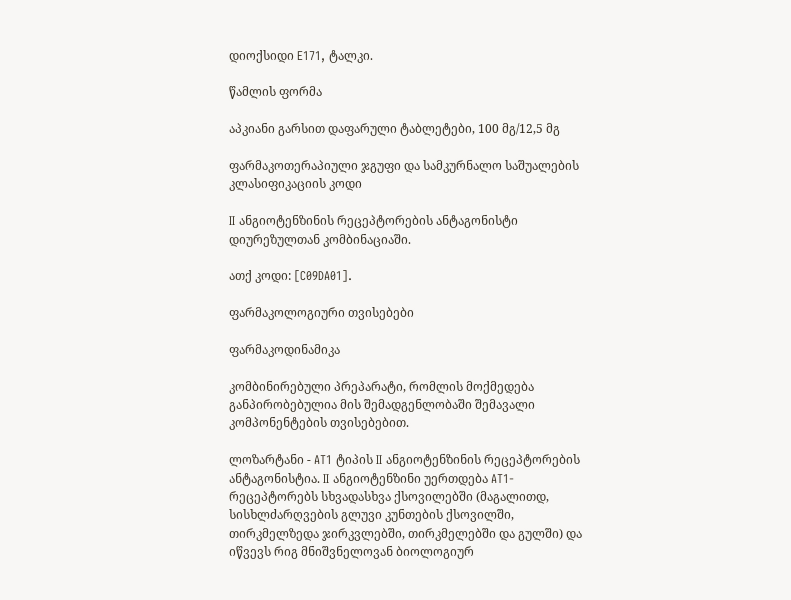დიოქსიდი E171, ტალკი.

წამლის ფორმა

აპკიანი გარსით დაფარული ტაბლეტები, 100 მგ/12,5 მგ

ფარმაკოთერაპიული ჯგუფი და სამკურნალო საშუალების კლასიფიკაციის კოდი

II ანგიოტენზინის რეცეპტორების ანტაგონისტი დიურეზულთან კომბინაციაში.

ათქ კოდი: [C09DA01].

ფარმაკოლოგიური თვისებები

ფარმაკოდინამიკა

კომბინირებული პრეპარატი, რომლის მოქმედება განპირობებულია მის შემადგენლობაში შემავალი კომპონენტების თვისებებით.

ლოზარტანი - AT1 ტიპის II ანგიოტენზინის რეცეპტორების ანტაგონისტია. II ანგიოტენზინი უერთდება AT1-რეცეპტორებს სხვადასხვა ქსოვილებში (მაგალითდ, სისხლძარღვების გლუვი კუნთების ქსოვილში, თირკმელზედა ჯირკვლებში, თირკმელებში და გულში) და იწვევს რიგ მნიშვნელოვან ბიოლოგიურ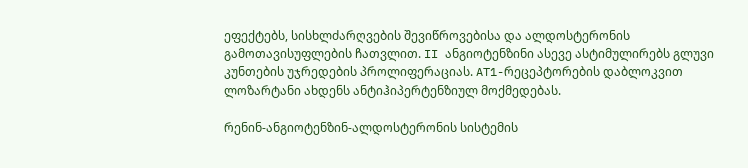ეფექტებს, სისხლძარღვების შევიწროვებისა და ალდოსტერონის გამოთავისუფლების ჩათვლით. II ანგიოტენზინი ასევე ასტიმულირებს გლუვი კუნთების უჯრედების პროლიფერაციას. AT1-რეცეპტორების დაბლოკვით ლოზარტანი ახდენს ანტიჰიპერტენზიულ მოქმედებას.

რენინ-ანგიოტენზინ-ალდოსტერონის სისტემის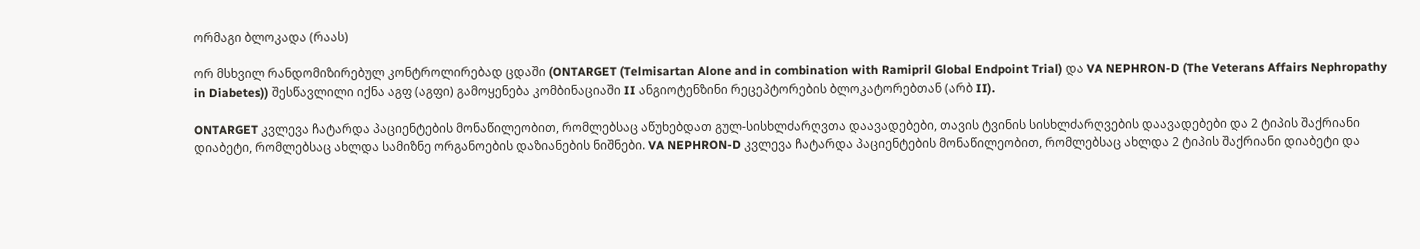ორმაგი ბლოკადა (რაას)

ორ მსხვილ რანდომიზირებულ კონტროლირებად ცდაში (ONTARGET (Telmisartan Alone and in combination with Ramipril Global Endpoint Trial) და VA NEPHRON-D (The Veterans Affairs Nephropathy in Diabetes)) შესწავლილი იქნა აგფ (აგფი) გამოყენება კომბინაციაში II ანგიოტენზინი რეცეპტორების ბლოკატორებთან (არბ II).

ONTARGET კვლევა ჩატარდა პაციენტების მონაწილეობით, რომლებსაც აწუხებდათ გულ-სისხლძარღვთა დაავადებები, თავის ტვინის სისხლძარღვების დაავადებები და 2 ტიპის შაქრიანი დიაბეტი, რომლებსაც ახლდა სამიზნე ორგანოების დაზიანების ნიშნები. VA NEPHRON-D კვლევა ჩატარდა პაციენტების მონაწილეობით, რომლებსაც ახლდა 2 ტიპის შაქრიანი დიაბეტი და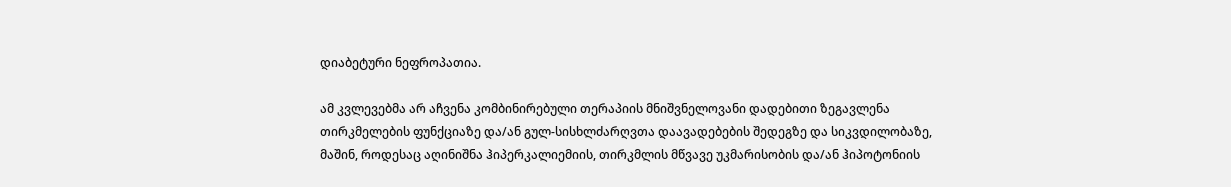დიაბეტური ნეფროპათია.

ამ კვლევებმა არ აჩვენა კომბინირებული თერაპიის მნიშვნელოვანი დადებითი ზეგავლენა თირკმელების ფუნქციაზე და/ან გულ-სისხლძარღვთა დაავადებების შედეგზე და სიკვდილობაზე, მაშინ, როდესაც აღინიშნა ჰიპერკალიემიის, თირკმლის მწვავე უკმარისობის და/ან ჰიპოტონიის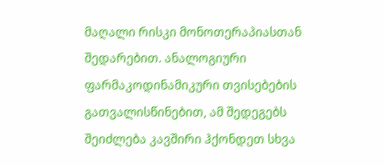მაღალი რისკი მონოთერაპიასთან შედარებით. ანალოგიური ფარმაკოდინამიკური თვისებების გათვალისწინებით, ამ შედეგებს შეიძლება კავშირი ჰქონდეთ სხვა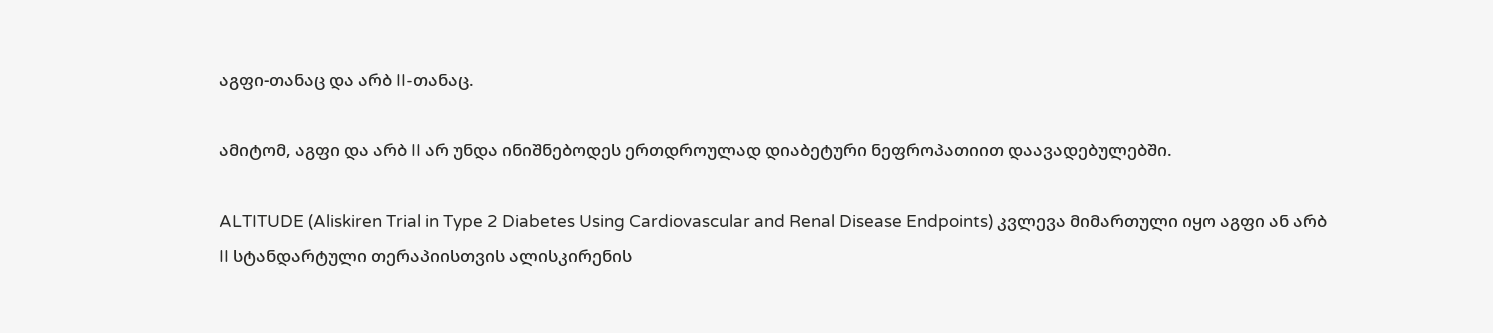აგფი-თანაც და არბ II-თანაც.

ამიტომ, აგფი და არბ II არ უნდა ინიშნებოდეს ერთდროულად დიაბეტური ნეფროპათიით დაავადებულებში.

ALTITUDE (Aliskiren Trial in Type 2 Diabetes Using Cardiovascular and Renal Disease Endpoints) კვლევა მიმართული იყო აგფი ან არბ II სტანდარტული თერაპიისთვის ალისკირენის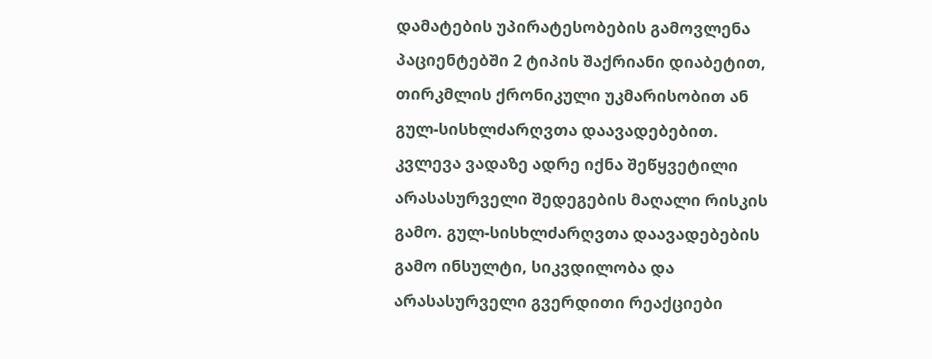დამატების უპირატესობების გამოვლენა პაციენტებში 2 ტიპის შაქრიანი დიაბეტით, თირკმლის ქრონიკული უკმარისობით ან გულ-სისხლძარღვთა დაავადებებით. კვლევა ვადაზე ადრე იქნა შეწყვეტილი არასასურველი შედეგების მაღალი რისკის გამო. გულ-სისხლძარღვთა დაავადებების გამო ინსულტი, სიკვდილობა და არასასურველი გვერდითი რეაქციები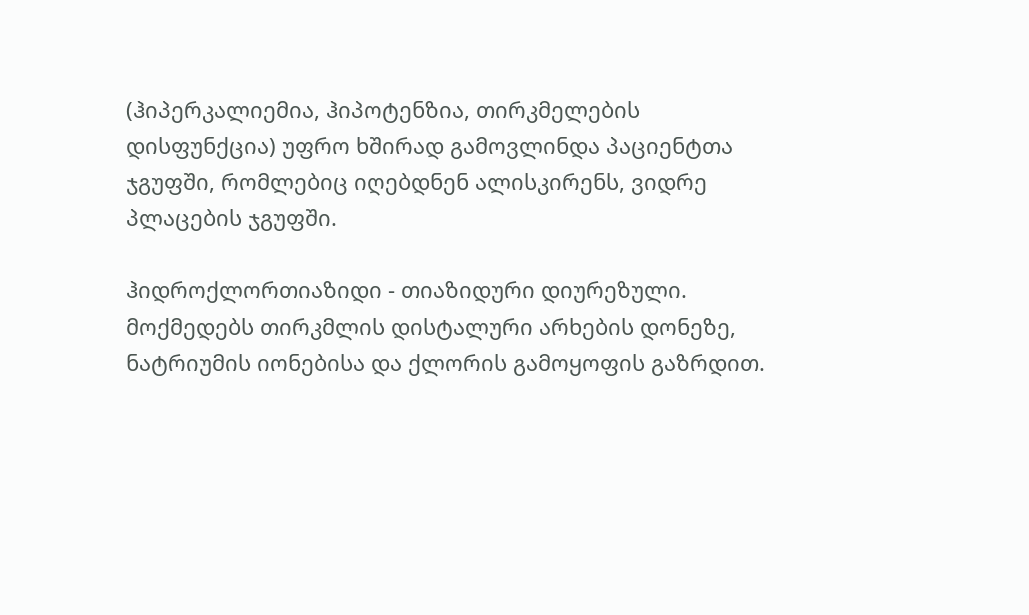(ჰიპერკალიემია, ჰიპოტენზია, თირკმელების დისფუნქცია) უფრო ხშირად გამოვლინდა პაციენტთა ჯგუფში, რომლებიც იღებდნენ ალისკირენს, ვიდრე პლაცების ჯგუფში.

ჰიდროქლორთიაზიდი - თიაზიდური დიურეზული. მოქმედებს თირკმლის დისტალური არხების დონეზე, ნატრიუმის იონებისა და ქლორის გამოყოფის გაზრდით.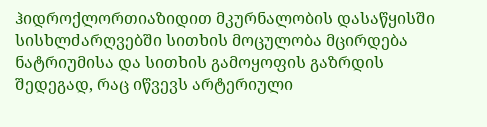ჰიდროქლორთიაზიდით მკურნალობის დასაწყისში სისხლძარღვებში სითხის მოცულობა მცირდება ნატრიუმისა და სითხის გამოყოფის გაზრდის შედეგად, რაც იწვევს არტერიული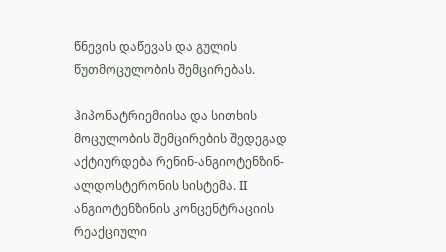წნევის დაწევას და გულის წუთმოცულობის შემცირებას.

ჰიპონატრიემიისა და სითხის მოცულობის შემცირების შედეგად აქტიურდება რენინ-ანგიოტენზინ-ალდოსტერონის სისტემა. II ანგიოტენზინის კონცენტრაციის რეაქციული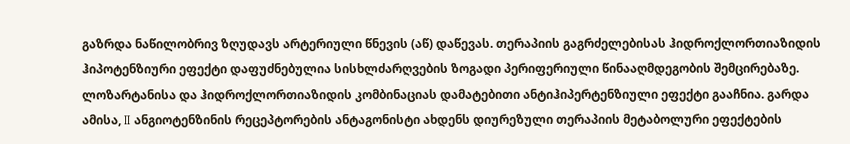გაზრდა ნაწილობრივ ზღუდავს არტერიული წნევის (აწ) დაწევას. თერაპიის გაგრძელებისას ჰიდროქლორთიაზიდის ჰიპოტენზიური ეფექტი დაფუძნებულია სისხლძარღვების ზოგადი პერიფერიული წინააღმდეგობის შემცირებაზე. ლოზარტანისა და ჰიდროქლორთიაზიდის კომბინაციას დამატებითი ანტიჰიპერტენზიული ეფექტი გააჩნია. გარდა ამისა, II ანგიოტენზინის რეცეპტორების ანტაგონისტი ახდენს დიურეზული თერაპიის მეტაბოლური ეფექტების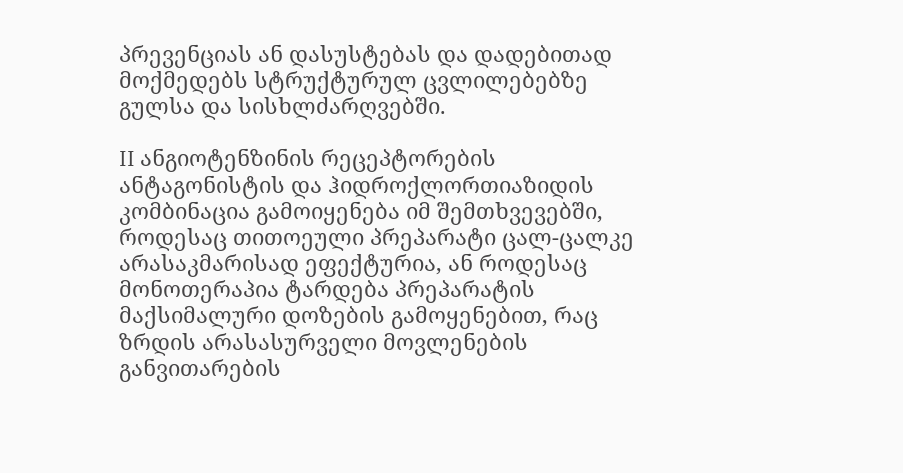პრევენციას ან დასუსტებას და დადებითად მოქმედებს სტრუქტურულ ცვლილებებზე გულსა და სისხლძარღვებში.

II ანგიოტენზინის რეცეპტორების ანტაგონისტის და ჰიდროქლორთიაზიდის კომბინაცია გამოიყენება იმ შემთხვევებში, როდესაც თითოეული პრეპარატი ცალ-ცალკე არასაკმარისად ეფექტურია, ან როდესაც მონოთერაპია ტარდება პრეპარატის მაქსიმალური დოზების გამოყენებით, რაც ზრდის არასასურველი მოვლენების განვითარების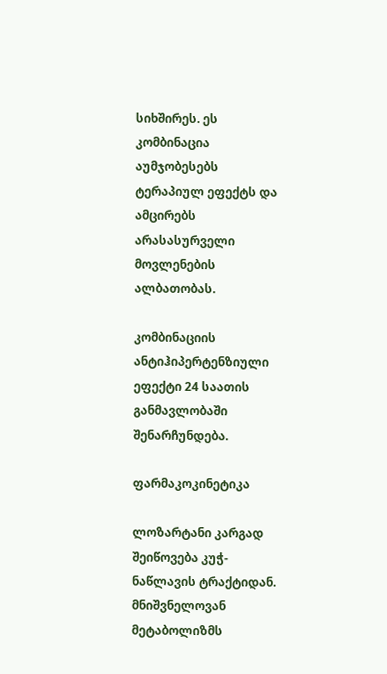სიხშირეს. ეს კომბინაცია აუმჯობესებს ტერაპიულ ეფექტს და ამცირებს არასასურველი მოვლენების ალბათობას.

კომბინაციის ანტიჰიპერტენზიული ეფექტი 24 საათის განმავლობაში შენარჩუნდება.

ფარმაკოკინეტიკა

ლოზარტანი კარგად შეიწოვება კუჭ-ნაწლავის ტრაქტიდან. მნიშვნელოვან მეტაბოლიზმს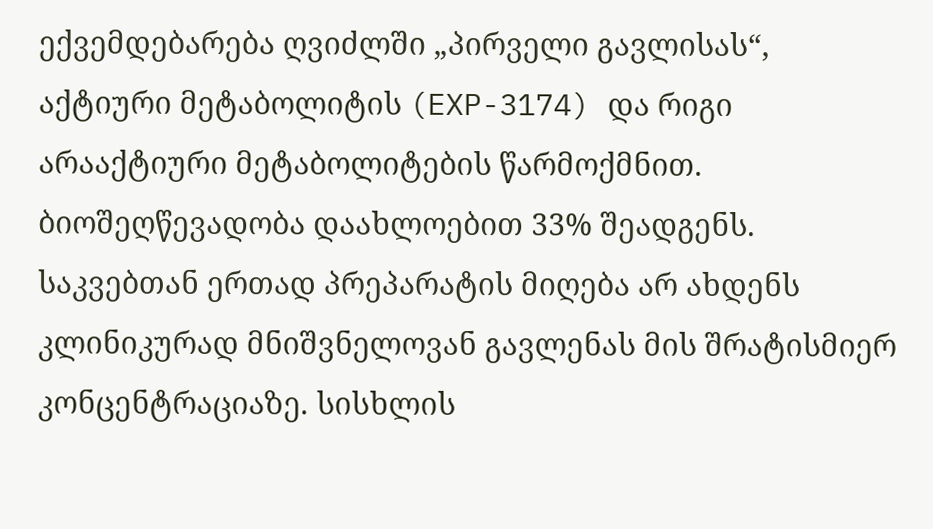ექვემდებარება ღვიძლში „პირველი გავლისას“, აქტიური მეტაბოლიტის (EXP-3174) და რიგი არააქტიური მეტაბოლიტების წარმოქმნით. ბიოშეღწევადობა დაახლოებით 33% შეადგენს. საკვებთან ერთად პრეპარატის მიღება არ ახდენს კლინიკურად მნიშვნელოვან გავლენას მის შრატისმიერ კონცენტრაციაზე. სისხლის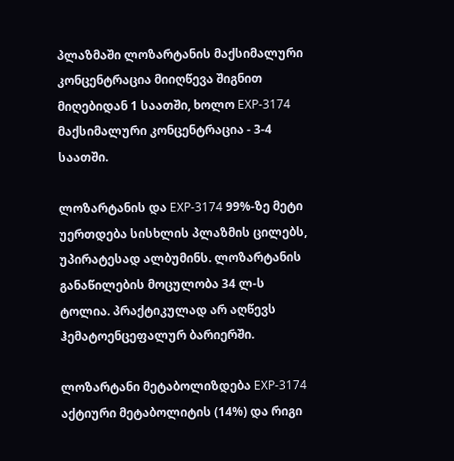პლაზმაში ლოზარტანის მაქსიმალური კონცენტრაცია მიიღწევა შიგნით მიღებიდან 1 საათში, ხოლო EXP-3174 მაქსიმალური კონცენტრაცია - 3-4 საათში.

ლოზარტანის და EXP-3174 99%-ზე მეტი უერთდება სისხლის პლაზმის ცილებს, უპირატესად ალბუმინს. ლოზარტანის განაწილების მოცულობა 34 ლ-ს ტოლია. პრაქტიკულად არ აღწევს ჰემატოენცეფალურ ბარიერში.

ლოზარტანი მეტაბოლიზდება EXP-3174 აქტიური მეტაბოლიტის (14%) და რიგი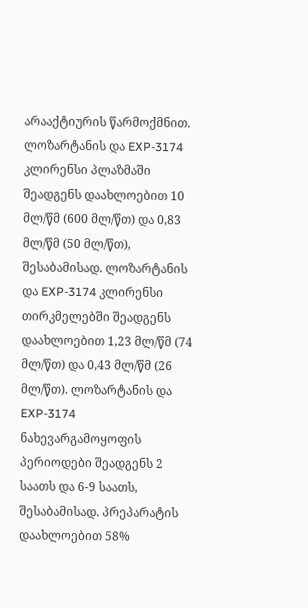არააქტიურის წარმოქმნით. ლოზარტანის და EXP-3174 კლირენსი პლაზმაში შეადგენს დაახლოებით 10 მლ/წმ (600 მლ/წთ) და 0,83 მლ/წმ (50 მლ/წთ), შესაბამისად. ლოზარტანის და EXP-3174 კლირენსი თირკმელებში შეადგენს დაახლოებით 1,23 მლ/წმ (74 მლ/წთ) და 0,43 მლ/წმ (26 მლ/წთ). ლოზარტანის და EXP-3174 ნახევარგამოყოფის პერიოდები შეადგენს 2 საათს და 6-9 საათს, შესაბამისად. პრეპარატის დაახლოებით 58%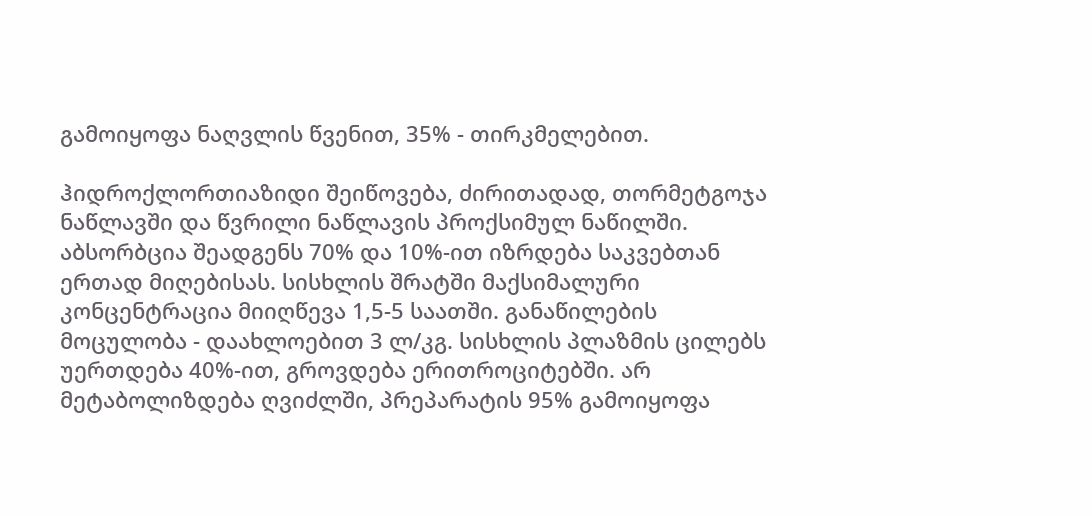გამოიყოფა ნაღვლის წვენით, 35% - თირკმელებით.

ჰიდროქლორთიაზიდი შეიწოვება, ძირითადად, თორმეტგოჯა ნაწლავში და წვრილი ნაწლავის პროქსიმულ ნაწილში. აბსორბცია შეადგენს 70% და 10%-ით იზრდება საკვებთან ერთად მიღებისას. სისხლის შრატში მაქსიმალური კონცენტრაცია მიიღწევა 1,5-5 საათში. განაწილების მოცულობა - დაახლოებით 3 ლ/კგ. სისხლის პლაზმის ცილებს უერთდება 40%-ით, გროვდება ერითროციტებში. არ მეტაბოლიზდება ღვიძლში, პრეპარატის 95% გამოიყოფა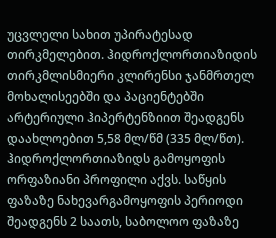უცვლელი სახით უპირატესად თირკმელებით. ჰიდროქლორთიაზიდის თირკმლისმიერი კლირენსი ჯანმრთელ მოხალისეებში და პაციენტებში არტერიული ჰიპერტენზიით შეადგენს დაახლოებით 5,58 მლ/წმ (335 მლ/წთ). ჰიდროქლორთიაზიდს გამოყოფის ორფაზიანი პროფილი აქვს. საწყის ფაზაზე ნახევარგამოყოფის პერიოდი შეადგენს 2 საათს, საბოლოო ფაზაზე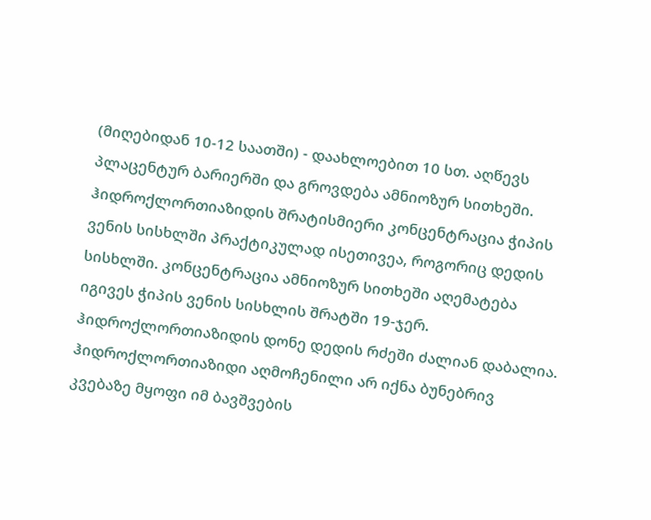(მიღებიდან 10-12 საათში) - დაახლოებით 10 სთ. აღწევს პლაცენტურ ბარიერში და გროვდება ამნიოზურ სითხეში. ჰიდროქლორთიაზიდის შრატისმიერი კონცენტრაცია ჭიპის ვენის სისხლში პრაქტიკულად ისეთივეა, როგორიც დედის სისხლში. კონცენტრაცია ამნიოზურ სითხეში აღემატება იგივეს ჭიპის ვენის სისხლის შრატში 19-ჯერ. ჰიდროქლორთიაზიდის დონე დედის რძეში ძალიან დაბალია. ჰიდროქლორთიაზიდი აღმოჩენილი არ იქნა ბუნებრივ კვებაზე მყოფი იმ ბავშვების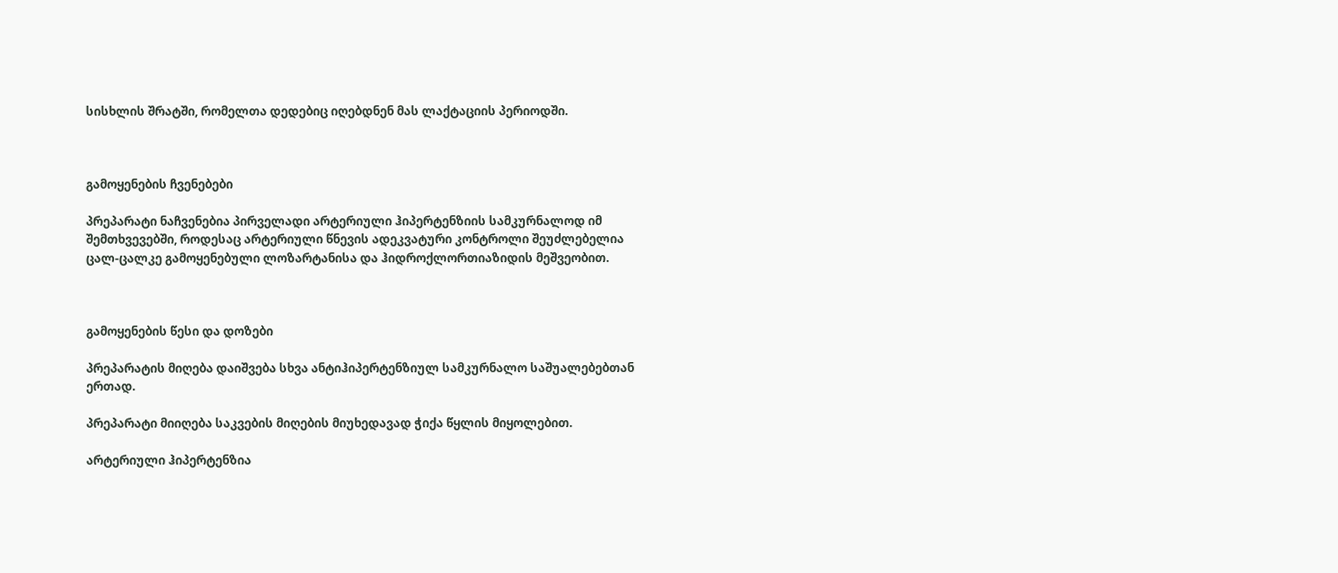სისხლის შრატში, რომელთა დედებიც იღებდნენ მას ლაქტაციის პერიოდში.



გამოყენების ჩვენებები

პრეპარატი ნაჩვენებია პირველადი არტერიული ჰიპერტენზიის სამკურნალოდ იმ შემთხვევებში, როდესაც არტერიული წნევის ადეკვატური კონტროლი შეუძლებელია ცალ-ცალკე გამოყენებული ლოზარტანისა და ჰიდროქლორთიაზიდის მეშვეობით.



გამოყენების წესი და დოზები

პრეპარატის მიღება დაიშვება სხვა ანტიჰიპერტენზიულ სამკურნალო საშუალებებთან ერთად.

პრეპარატი მიიღება საკვების მიღების მიუხედავად ჭიქა წყლის მიყოლებით.

არტერიული ჰიპერტენზია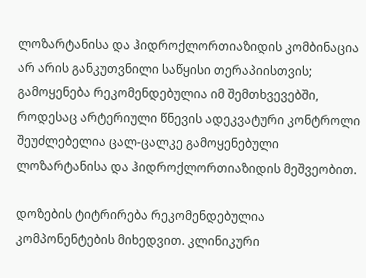ლოზარტანისა და ჰიდროქლორთიაზიდის კომბინაცია არ არის განკუთვნილი საწყისი თერაპიისთვის; გამოყენება რეკომენდებულია იმ შემთხვევებში, როდესაც არტერიული წნევის ადეკვატური კონტროლი შეუძლებელია ცალ-ცალკე გამოყენებული ლოზარტანისა და ჰიდროქლორთიაზიდის მეშვეობით.

დოზების ტიტრირება რეკომენდებულია კომპონენტების მიხედვით. კლინიკური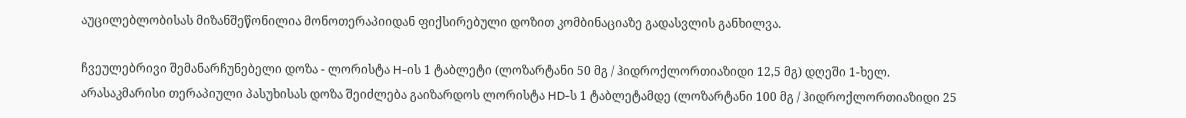აუცილებლობისას მიზანშეწონილია მონოთერაპიიდან ფიქსირებული დოზით კომბინაციაზე გადასვლის განხილვა.

ჩვეულებრივი შემანარჩუნებელი დოზა - ლორისტა H-ის 1 ტაბლეტი (ლოზარტანი 50 მგ / ჰიდროქლორთიაზიდი 12,5 მგ) დღეში 1-ხელ. არასაკმარისი თერაპიული პასუხისას დოზა შეიძლება გაიზარდოს ლორისტა HD-ს 1 ტაბლეტამდე (ლოზარტანი 100 მგ / ჰიდროქლორთიაზიდი 25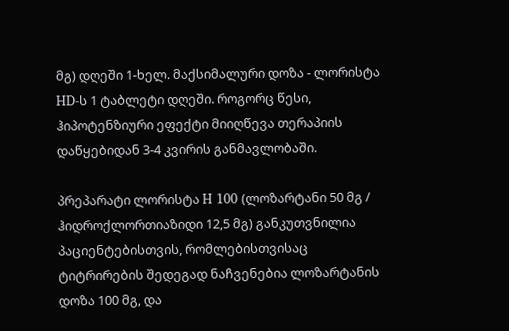მგ) დღეში 1-ხელ. მაქსიმალური დოზა - ლორისტა HD-ს 1 ტაბლეტი დღეში. როგორც წესი, ჰიპოტენზიური ეფექტი მიიღწევა თერაპიის დაწყებიდან 3-4 კვირის განმავლობაში.

პრეპარატი ლორისტა H 100 (ლოზარტანი 50 მგ / ჰიდროქლორთიაზიდი 12,5 მგ) განკუთვნილია პაციენტებისთვის, რომლებისთვისაც ტიტრირების შედეგად ნაჩვენებია ლოზარტანის დოზა 100 მგ, და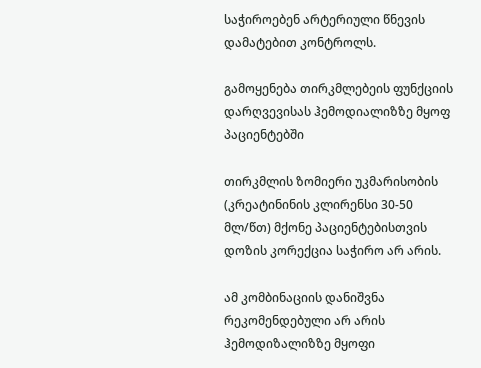საჭიროებენ არტერიული წნევის დამატებით კონტროლს.

გამოყენება თირკმლებეის ფუნქციის დარღვევისას ჰემოდიალიზზე მყოფ პაციენტებში

თირკმლის ზომიერი უკმარისობის (კრეატინინის კლირენსი 30-50 მლ/წთ) მქონე პაციენტებისთვის დოზის კორექცია საჭირო არ არის.

ამ კომბინაციის დანიშვნა რეკომენდებული არ არის ჰემოდიზალიზზე მყოფი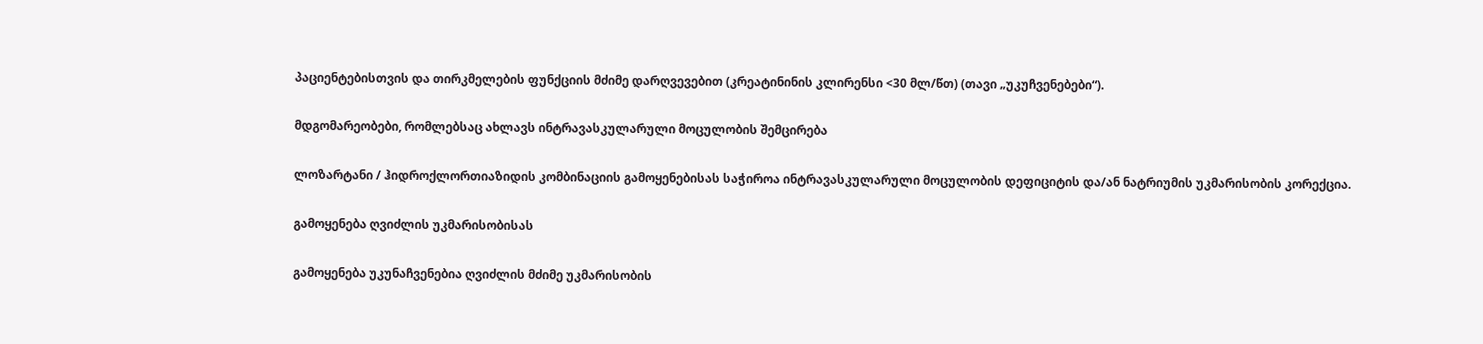პაციენტებისთვის და თირკმელების ფუნქციის მძიმე დარღვევებით (კრეატინინის კლირენსი <30 მლ/წთ) (თავი „უკუჩვენებები“).

მდგომარეობები, რომლებსაც ახლავს ინტრავასკულარული მოცულობის შემცირება

ლოზარტანი / ჰიდროქლორთიაზიდის კომბინაციის გამოყენებისას საჭიროა ინტრავასკულარული მოცულობის დეფიციტის და/ან ნატრიუმის უკმარისობის კორექცია.

გამოყენება ღვიძლის უკმარისობისას

გამოყენება უკუნაჩვენებია ღვიძლის მძიმე უკმარისობის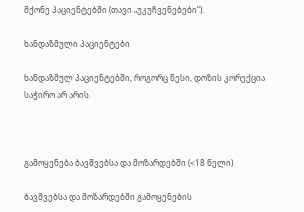მქონე პაციენტებში (თავი „უკუჩვენებები“).

ხანდაზმული პაციენტები

ხანდაზმულ პაციენტებში, როგორც წესი, დოზის კორექცია საჭირო არ არის.



გამოყენება ბავშვებსა და მოზარდებში (<18 წელი)

ბავშვებსა და მოზარდებში გამოყენების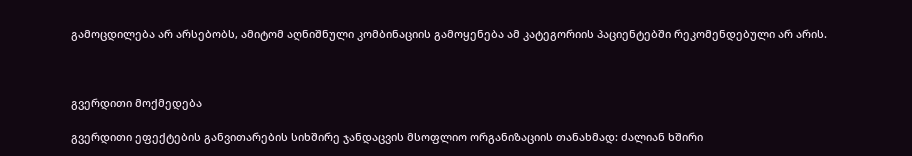გამოცდილება არ არსებობს, ამიტომ აღნიშნული კომბინაციის გამოყენება ამ კატეგორიის პაციენტებში რეკომენდებული არ არის.



გვერდითი მოქმედება

გვერდითი ეფექტების განვითარების სიხშირე ჯანდაცვის მსოფლიო ორგანიზაციის თანახმად: ძალიან ხშირი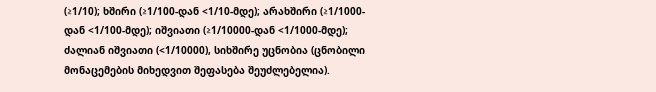(≥1/10); ხშირი (≥1/100-დან <1/10-მდე); არახშირი (≥1/1000-დან <1/100-მდე); იშვიათი (≥1/10000-დან <1/1000-მდე); ძალიან იშვიათი (<1/10000), სიხშირე უცნობია (ცნობილი მონაცემების მიხედვით შეფასება შეუძლებელია).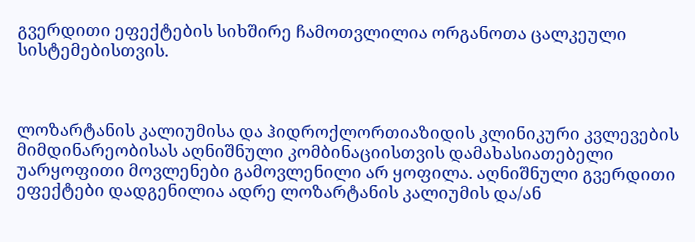გვერდითი ეფექტების სიხშირე ჩამოთვლილია ორგანოთა ცალკეული სისტემებისთვის.



ლოზარტანის კალიუმისა და ჰიდროქლორთიაზიდის კლინიკური კვლევების მიმდინარეობისას აღნიშნული კომბინაციისთვის დამახასიათებელი უარყოფითი მოვლენები გამოვლენილი არ ყოფილა. აღნიშნული გვერდითი ეფექტები დადგენილია ადრე ლოზარტანის კალიუმის და/ან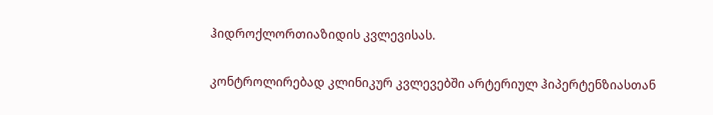ჰიდროქლორთიაზიდის კვლევისას.

კონტროლირებად კლინიკურ კვლევებში არტერიულ ჰიპერტენზიასთან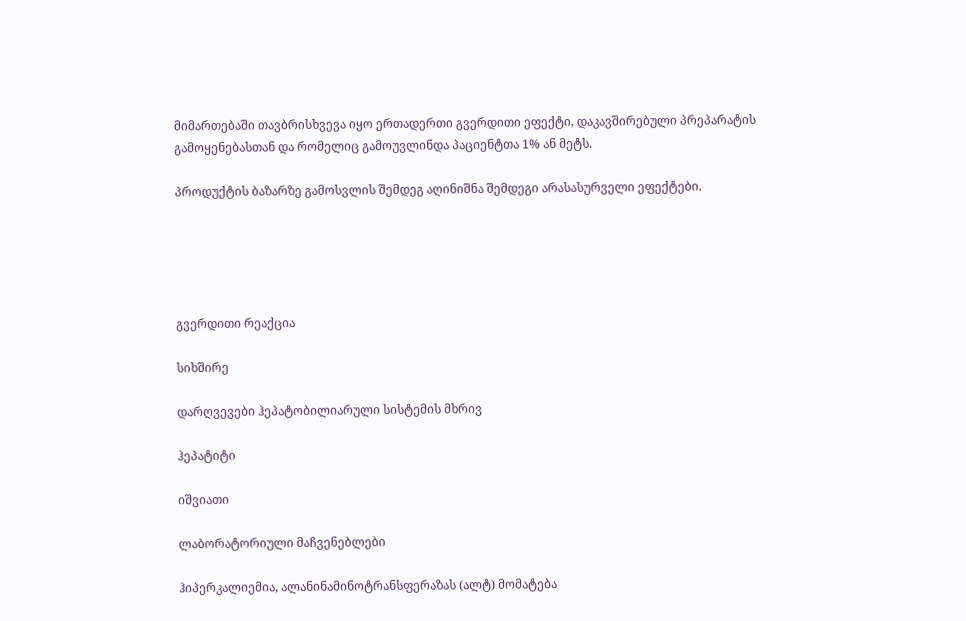მიმართებაში თავბრისხვევა იყო ერთადერთი გვერდითი ეფექტი, დაკავშირებული პრეპარატის გამოყენებასთან და რომელიც გამოუვლინდა პაციენტთა 1% ან მეტს.

პროდუქტის ბაზარზე გამოსვლის შემდეგ აღინიშნა შემდეგი არასასურველი ეფექტები.





გვერდითი რეაქცია

სიხშირე

დარღვევები ჰეპატობილიარული სისტემის მხრივ

ჰეპატიტი

იშვიათი

ლაბორატორიული მაჩვენებლები

ჰიპერკალიემია, ალანინამინოტრანსფერაზას (ალტ) მომატება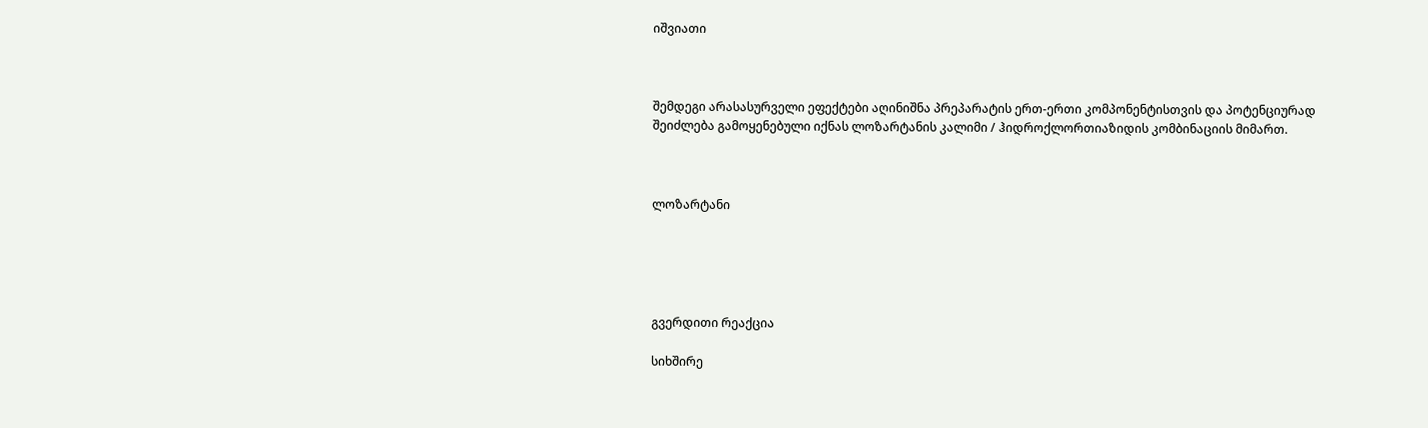იშვიათი



შემდეგი არასასურველი ეფექტები აღინიშნა პრეპარატის ერთ-ერთი კომპონენტისთვის და პოტენციურად შეიძლება გამოყენებული იქნას ლოზარტანის კალიმი / ჰიდროქლორთიაზიდის კომბინაციის მიმართ.



ლოზარტანი





გვერდითი რეაქცია

სიხშირე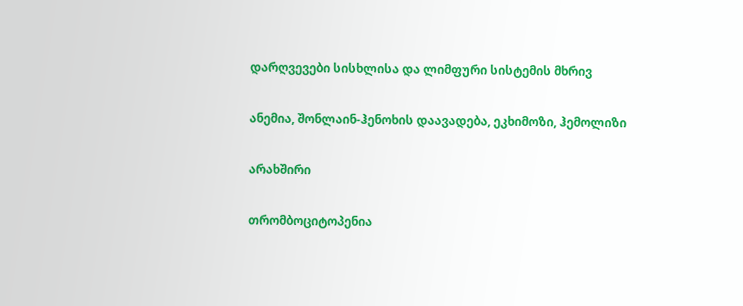დარღვევები სისხლისა და ლიმფური სისტემის მხრივ

ანემია, შონლაინ-ჰენოხის დაავადება, ეკხიმოზი, ჰემოლიზი

არახშირი

თრომბოციტოპენია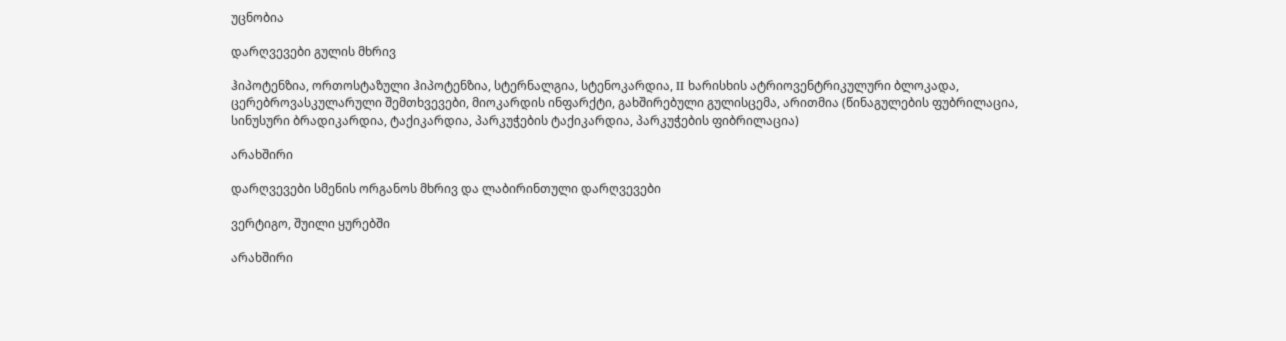უცნობია

დარღვევები გულის მხრივ

ჰიპოტენზია, ორთოსტაზული ჰიპოტენზია, სტერნალგია, სტენოკარდია, II ხარისხის ატრიოვენტრიკულური ბლოკადა, ცერებროვასკულარული შემთხვევები, მიოკარდის ინფარქტი, გახშირებული გულისცემა, არითმია (წინაგულების ფუბრილაცია, სინუსური ბრადიკარდია, ტაქიკარდია, პარკუჭების ტაქიკარდია, პარკუჭების ფიბრილაცია)

არახშირი

დარღვევები სმენის ორგანოს მხრივ და ლაბირინთული დარღვევები

ვერტიგო, შუილი ყურებში

არახშირი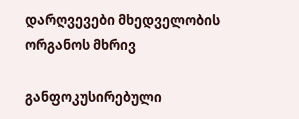დარღვევები მხედველობის ორგანოს მხრივ

განფოკუსირებული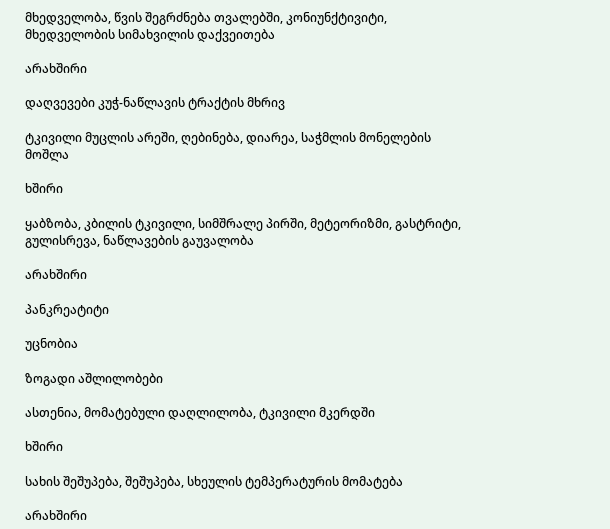მხედველობა, წვის შეგრძნება თვალებში, კონიუნქტივიტი, მხედველობის სიმახვილის დაქვეითება

არახშირი

დაღვევები კუჭ-ნაწლავის ტრაქტის მხრივ

ტკივილი მუცლის არეში, ღებინება, დიარეა, საჭმლის მონელების მოშლა

ხშირი

ყაბზობა, კბილის ტკივილი, სიმშრალე პირში, მეტეორიზმი, გასტრიტი, გულისრევა, ნაწლავების გაუვალობა

არახშირი

პანკრეატიტი

უცნობია

ზოგადი აშლილობები

ასთენია, მომატებული დაღლილობა, ტკივილი მკერდში

ხშირი

სახის შეშუპება, შეშუპება, სხეულის ტემპერატურის მომატება

არახშირი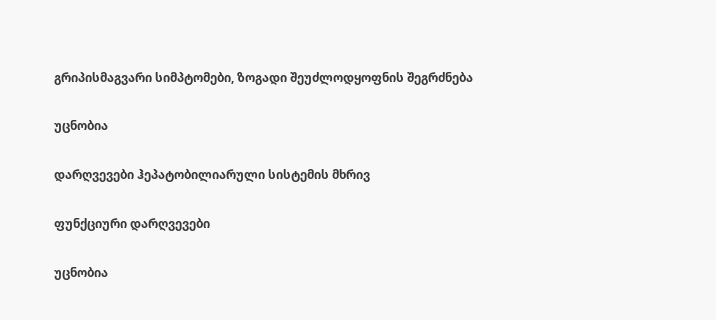გრიპისმაგვარი სიმპტომები, ზოგადი შეუძლოდყოფნის შეგრძნება

უცნობია

დარღვევები ჰეპატობილიარული სისტემის მხრივ

ფუნქციური დარღვევები

უცნობია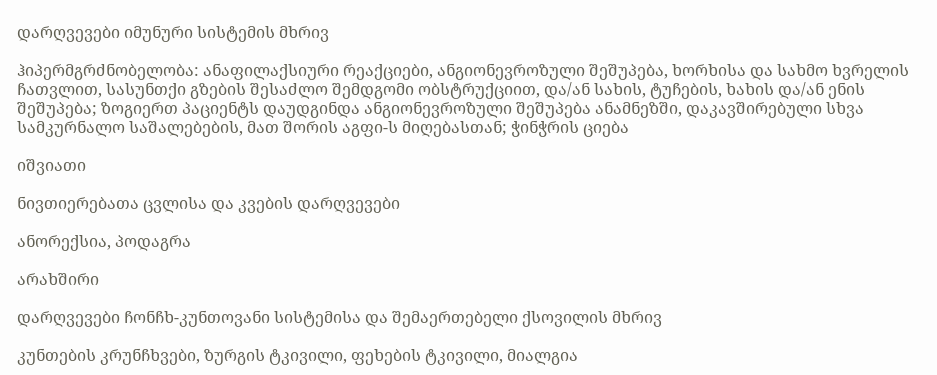დარღვევები იმუნური სისტემის მხრივ

ჰიპერმგრძნობელობა: ანაფილაქსიური რეაქციები, ანგიონევროზული შეშუპება, ხორხისა და სახმო ხვრელის ჩათვლით, სასუნთქი გზების შესაძლო შემდგომი ობსტრუქციით, და/ან სახის, ტუჩების, ხახის და/ან ენის შეშუპება; ზოგიერთ პაციენტს დაუდგინდა ანგიონევროზული შეშუპება ანამნეზში, დაკავშირებული სხვა სამკურნალო საშალებების, მათ შორის აგფი-ს მიღებასთან; ჭინჭრის ციება

იშვიათი

ნივთიერებათა ცვლისა და კვების დარღვევები

ანორექსია, პოდაგრა

არახშირი

დარღვევები ჩონჩხ-კუნთოვანი სისტემისა და შემაერთებელი ქსოვილის მხრივ

კუნთების კრუნჩხვები, ზურგის ტკივილი, ფეხების ტკივილი, მიალგია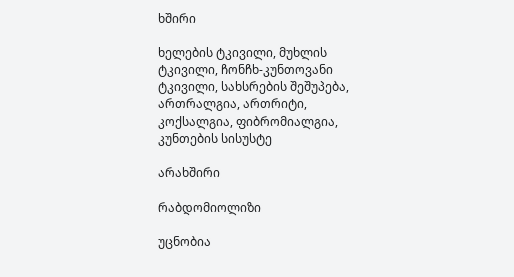ხშირი

ხელების ტკივილი, მუხლის ტკივილი, ჩონჩხ-კუნთოვანი ტკივილი, სახსრების შეშუპება, ართრალგია, ართრიტი, კოქსალგია, ფიბრომიალგია, კუნთების სისუსტე

არახშირი

რაბდომიოლიზი

უცნობია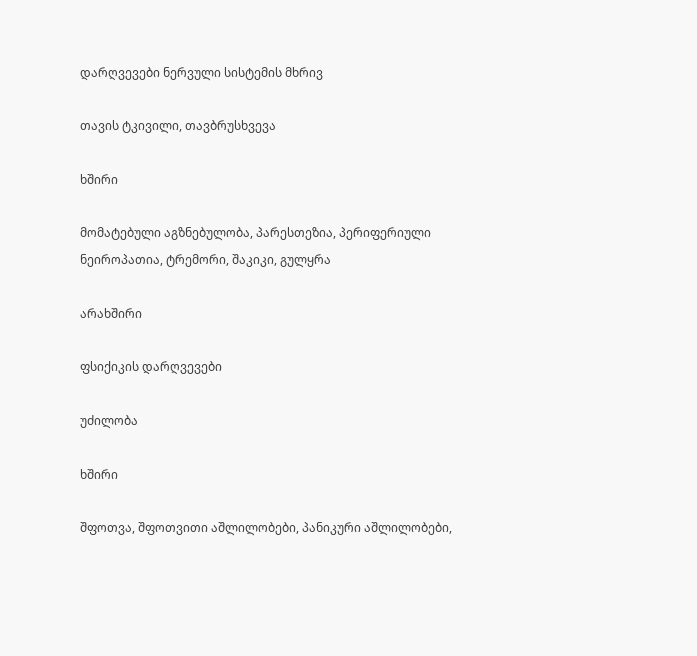დარღვევები ნერვული სისტემის მხრივ

თავის ტკივილი, თავბრუსხვევა

ხშირი

მომატებული აგზნებულობა, პარესთეზია, პერიფერიული ნეიროპათია, ტრემორი, შაკიკი, გულყრა

არახშირი

ფსიქიკის დარღვევები

უძილობა

ხშირი

შფოთვა, შფოთვითი აშლილობები, პანიკური აშლილობები,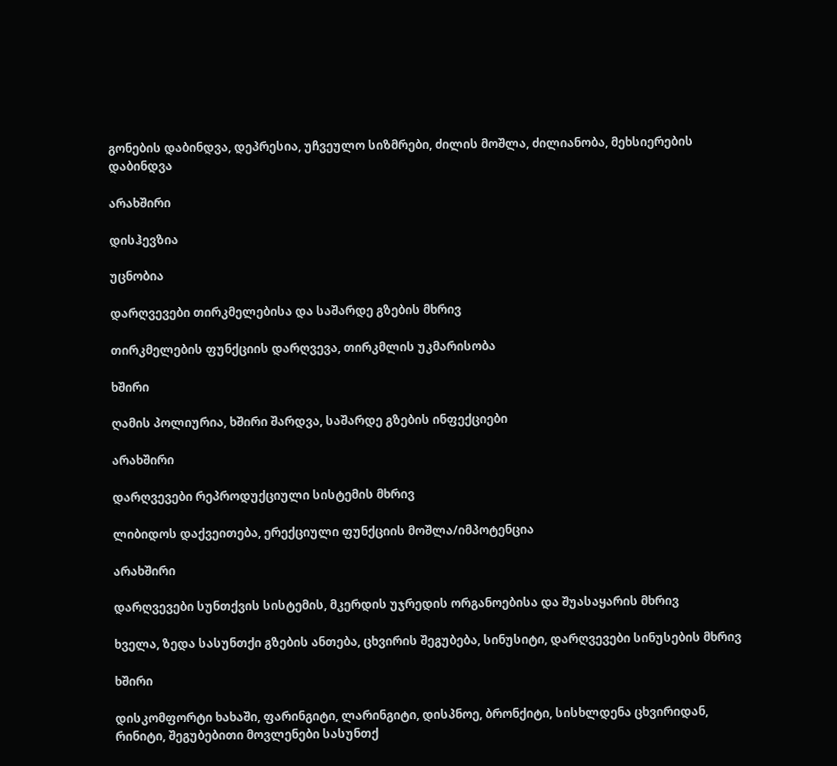გონების დაბინდვა, დეპრესია, უჩვეულო სიზმრები, ძილის მოშლა, ძილიანობა, მეხსიერების დაბინდვა

არახშირი

დისჰევზია

უცნობია

დარღვევები თირკმელებისა და საშარდე გზების მხრივ

თირკმელების ფუნქციის დარღვევა, თირკმლის უკმარისობა

ხშირი

ღამის პოლიურია, ხშირი შარდვა, საშარდე გზების ინფექციები

არახშირი

დარღვევები რეპროდუქციული სისტემის მხრივ

ლიბიდოს დაქვეითება, ერექციული ფუნქციის მოშლა/იმპოტენცია

არახშირი

დარღვევები სუნთქვის სისტემის, მკერდის უჯრედის ორგანოებისა და შუასაყარის მხრივ

ხველა, ზედა სასუნთქი გზების ანთება, ცხვირის შეგუბება, სინუსიტი, დარღვევები სინუსების მხრივ

ხშირი

დისკომფორტი ხახაში, ფარინგიტი, ლარინგიტი, დისპნოე, ბრონქიტი, სისხლდენა ცხვირიდან, რინიტი, შეგუბებითი მოვლენები სასუნთქ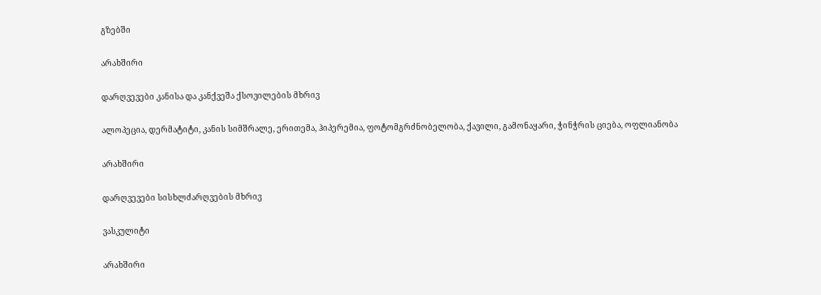გზებში

არახშირი

დარღვევები კანისა და კანქვეშა ქსოვილების მხრივ

ალოპეცია, დერმატიტი, კანის სიმშრალე, ერითემა, ჰიპერემია, ფოტომგრძნობელობა, ქავილი, გამონაყარი, ჭინჭრის ციება, ოფლიანობა

არახშირი

დარღვევები სისხლძარღვების მხრივ

ვასკულიტი

არახშირი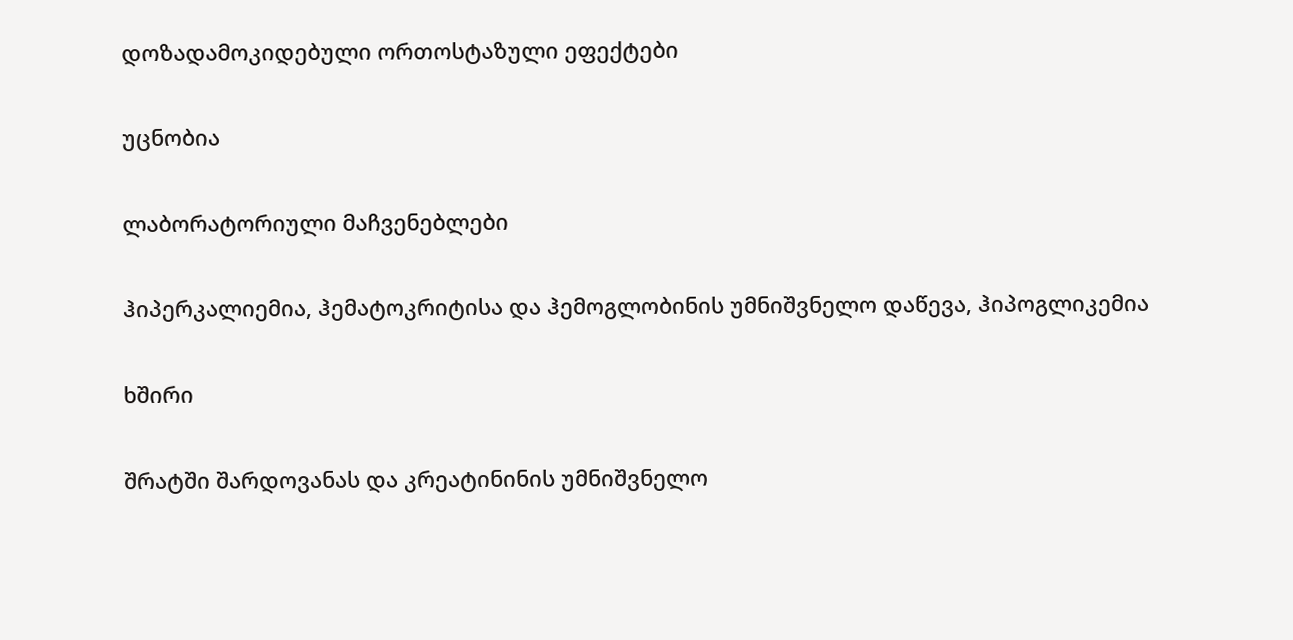დოზადამოკიდებული ორთოსტაზული ეფექტები

უცნობია

ლაბორატორიული მაჩვენებლები

ჰიპერკალიემია, ჰემატოკრიტისა და ჰემოგლობინის უმნიშვნელო დაწევა, ჰიპოგლიკემია

ხშირი

შრატში შარდოვანას და კრეატინინის უმნიშვნელო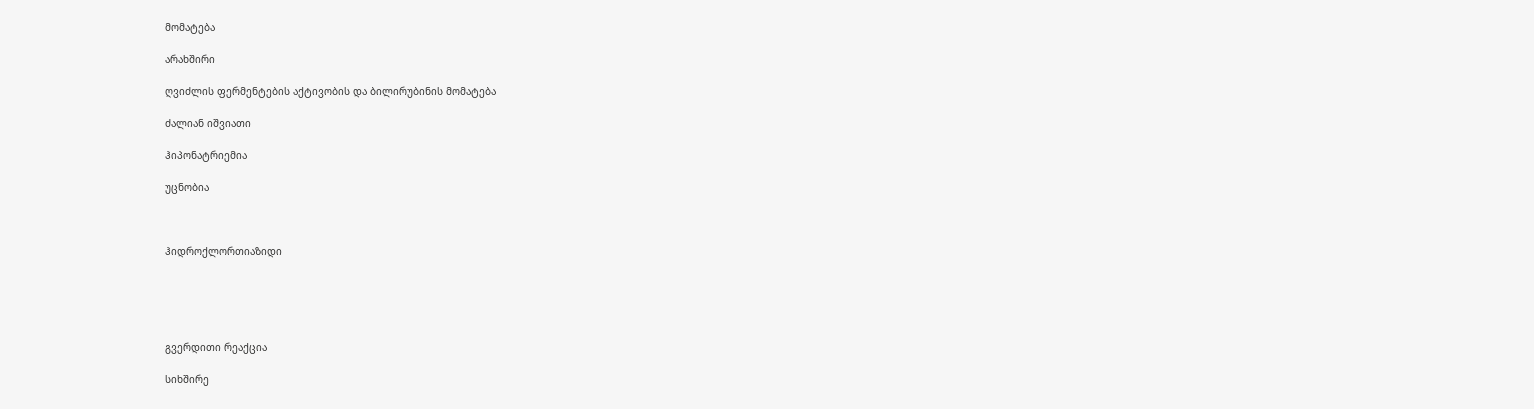მომატება

არახშირი

ღვიძლის ფერმენტების აქტივობის და ბილირუბინის მომატება

ძალიან იშვიათი

ჰიპონატრიემია

უცნობია



ჰიდროქლორთიაზიდი





გვერდითი რეაქცია

სიხშირე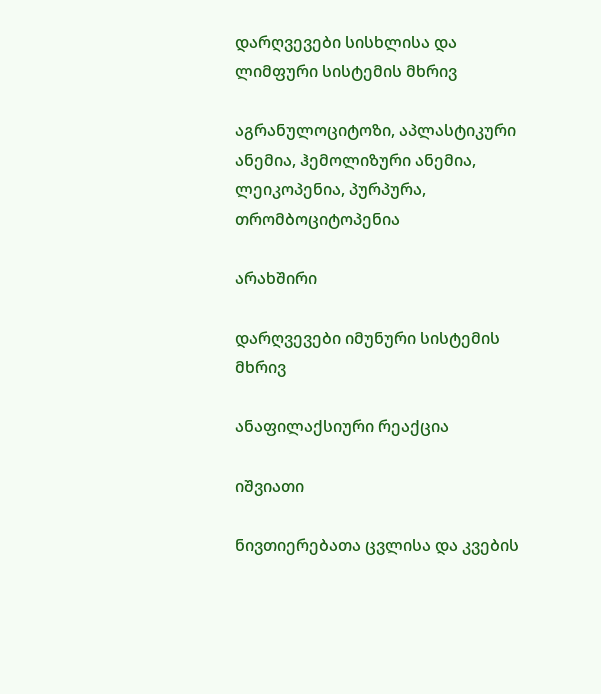დარღვევები სისხლისა და ლიმფური სისტემის მხრივ

აგრანულოციტოზი, აპლასტიკური ანემია, ჰემოლიზური ანემია, ლეიკოპენია, პურპურა, თრომბოციტოპენია

არახშირი

დარღვევები იმუნური სისტემის მხრივ

ანაფილაქსიური რეაქცია

იშვიათი

ნივთიერებათა ცვლისა და კვების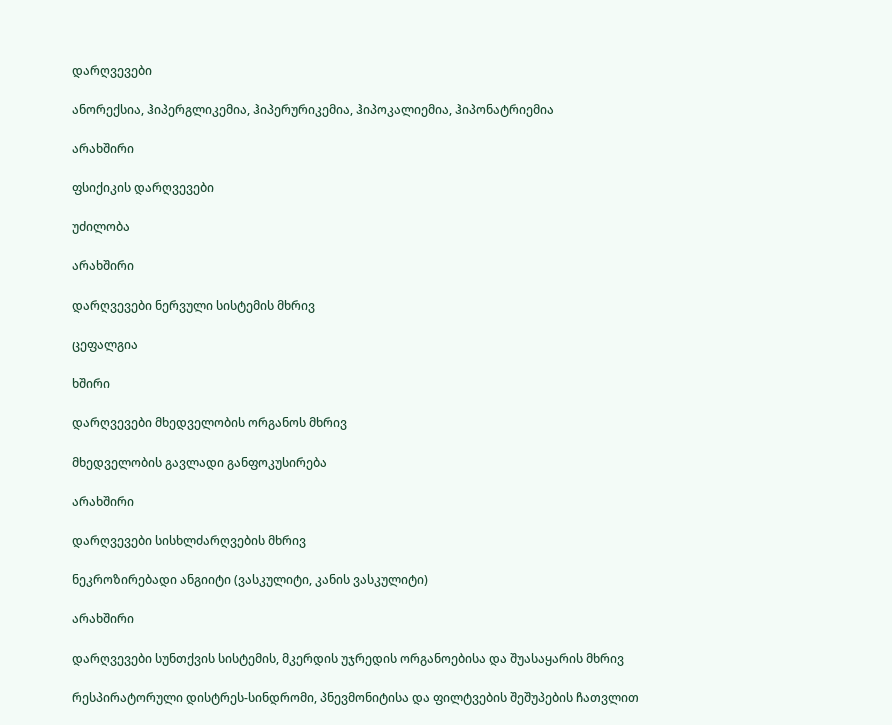დარღვევები

ანორექსია, ჰიპერგლიკემია, ჰიპერურიკემია, ჰიპოკალიემია, ჰიპონატრიემია

არახშირი

ფსიქიკის დარღვევები

უძილობა

არახშირი

დარღვევები ნერვული სისტემის მხრივ

ცეფალგია

ხშირი

დარღვევები მხედველობის ორგანოს მხრივ

მხედველობის გავლადი განფოკუსირება

არახშირი

დარღვევები სისხლძარღვების მხრივ

ნეკროზირებადი ანგიიტი (ვასკულიტი, კანის ვასკულიტი)

არახშირი

დარღვევები სუნთქვის სისტემის, მკერდის უჯრედის ორგანოებისა და შუასაყარის მხრივ

რესპირატორული დისტრეს-სინდრომი, პნევმონიტისა და ფილტვების შეშუპების ჩათვლით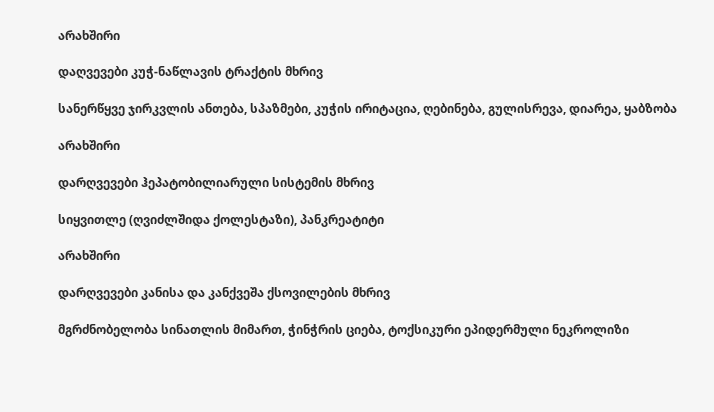არახშირი

დაღვევები კუჭ-ნაწლავის ტრაქტის მხრივ

სანერწყვე ჯირკვლის ანთება, სპაზმები, კუჭის ირიტაცია, ღებინება, გულისრევა, დიარეა, ყაბზობა

არახშირი

დარღვევები ჰეპატობილიარული სისტემის მხრივ

სიყვითლე (ღვიძლშიდა ქოლესტაზი), პანკრეატიტი

არახშირი

დარღვევები კანისა და კანქვეშა ქსოვილების მხრივ

მგრძნობელობა სინათლის მიმართ, ჭინჭრის ციება, ტოქსიკური ეპიდერმული ნეკროლიზი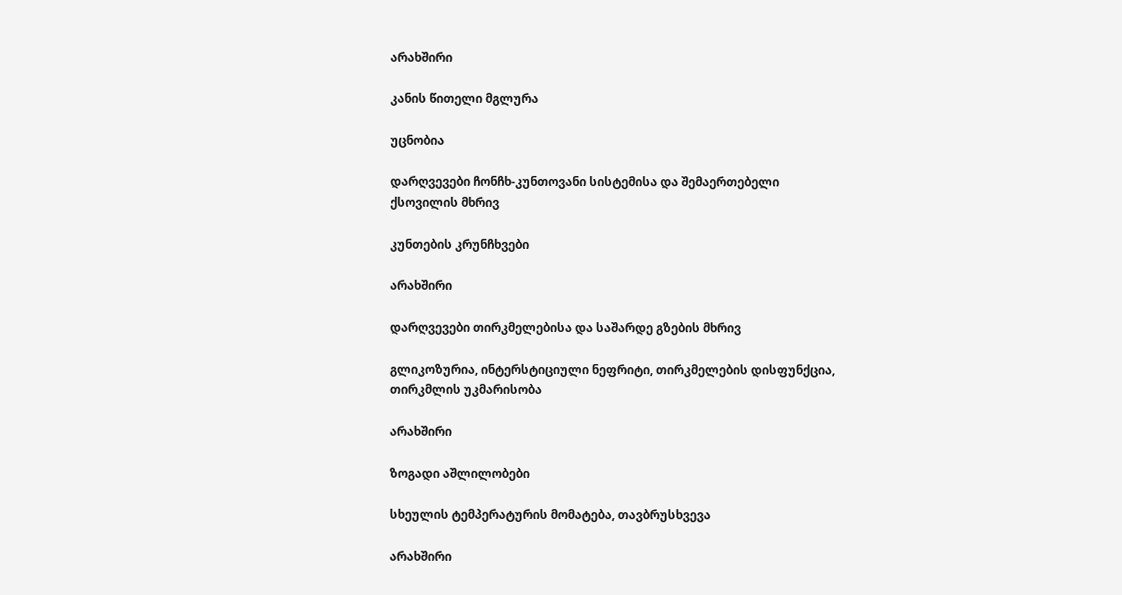არახშირი

კანის წითელი მგლურა

უცნობია

დარღვევები ჩონჩხ-კუნთოვანი სისტემისა და შემაერთებელი ქსოვილის მხრივ

კუნთების კრუნჩხვები

არახშირი

დარღვევები თირკმელებისა და საშარდე გზების მხრივ

გლიკოზურია, ინტერსტიციული ნეფრიტი, თირკმელების დისფუნქცია, თირკმლის უკმარისობა

არახშირი

ზოგადი აშლილობები

სხეულის ტემპერატურის მომატება, თავბრუსხვევა

არახშირი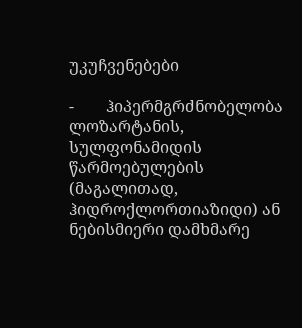უკუჩვენებები

-        ჰიპერმგრძნობელობა ლოზარტანის, სულფონამიდის წარმოებულების (მაგალითად, ჰიდროქლორთიაზიდი) ან ნებისმიერი დამხმარე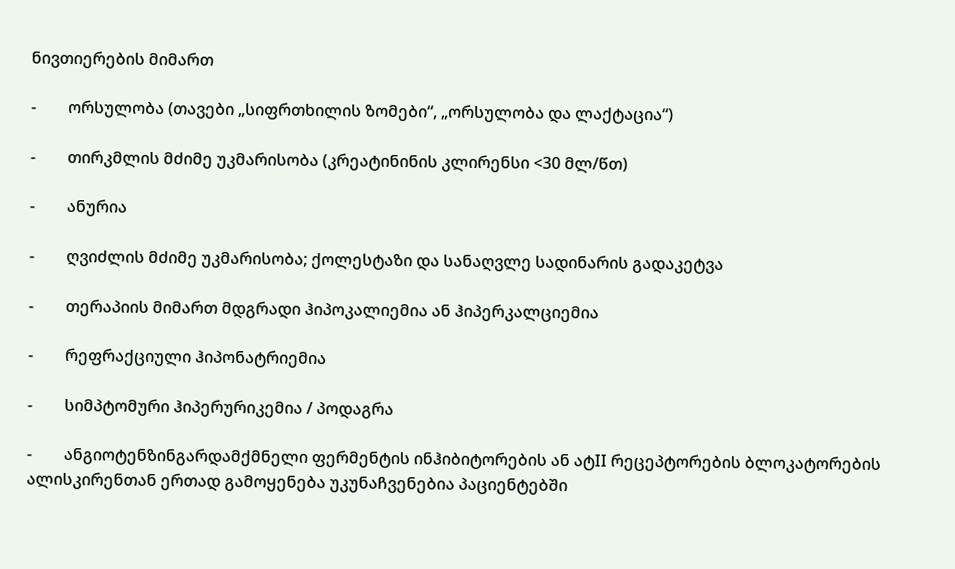ნივთიერების მიმართ

-        ორსულობა (თავები „სიფრთხილის ზომები“, „ორსულობა და ლაქტაცია“)

-        თირკმლის მძიმე უკმარისობა (კრეატინინის კლირენსი <30 მლ/წთ)

-        ანურია

-        ღვიძლის მძიმე უკმარისობა; ქოლესტაზი და სანაღვლე სადინარის გადაკეტვა

-        თერაპიის მიმართ მდგრადი ჰიპოკალიემია ან ჰიპერკალციემია

-        რეფრაქციული ჰიპონატრიემია

-        სიმპტომური ჰიპერურიკემია / პოდაგრა

-        ანგიოტენზინგარდამქმნელი ფერმენტის ინჰიბიტორების ან ატII რეცეპტორების ბლოკატორების ალისკირენთან ერთად გამოყენება უკუნაჩვენებია პაციენტებში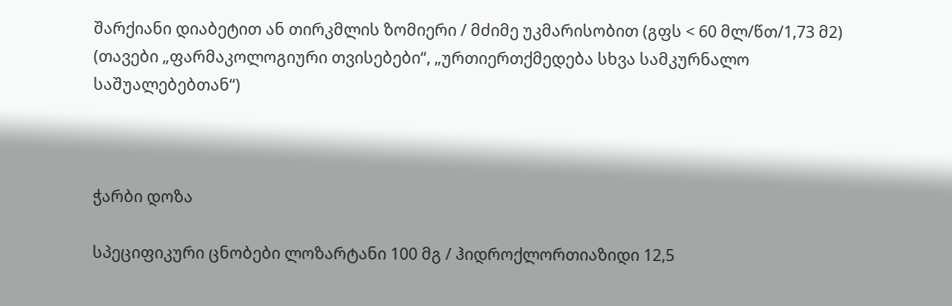შარქიანი დიაბეტით ან თირკმლის ზომიერი / მძიმე უკმარისობით (გფს < 60 მლ/წთ/1,73 მ2) (თავები „ფარმაკოლოგიური თვისებები“, „ურთიერთქმედება სხვა სამკურნალო საშუალებებთან“)



ჭარბი დოზა

სპეციფიკური ცნობები ლოზარტანი 100 მგ / ჰიდროქლორთიაზიდი 12,5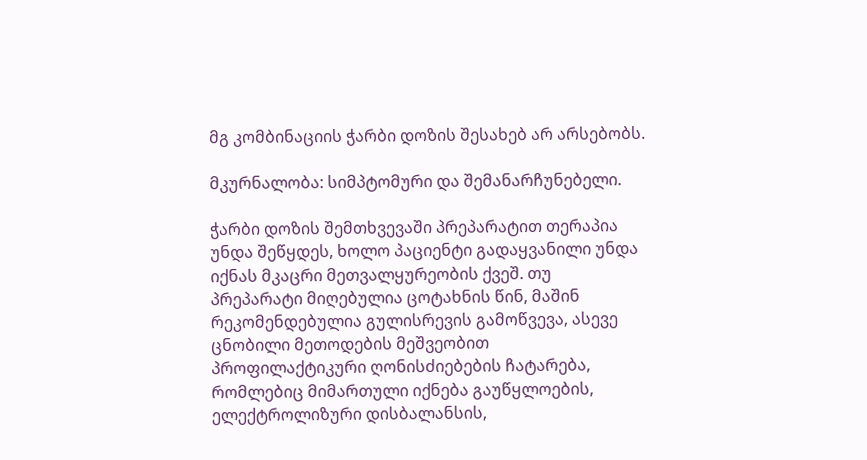მგ კომბინაციის ჭარბი დოზის შესახებ არ არსებობს.

მკურნალობა: სიმპტომური და შემანარჩუნებელი.

ჭარბი დოზის შემთხვევაში პრეპარატით თერაპია უნდა შეწყდეს, ხოლო პაციენტი გადაყვანილი უნდა იქნას მკაცრი მეთვალყურეობის ქვეშ. თუ პრეპარატი მიღებულია ცოტახნის წინ, მაშინ რეკომენდებულია გულისრევის გამოწვევა, ასევე ცნობილი მეთოდების მეშვეობით პროფილაქტიკური ღონისძიებების ჩატარება, რომლებიც მიმართული იქნება გაუწყლოების, ელექტროლიზური დისბალანსის,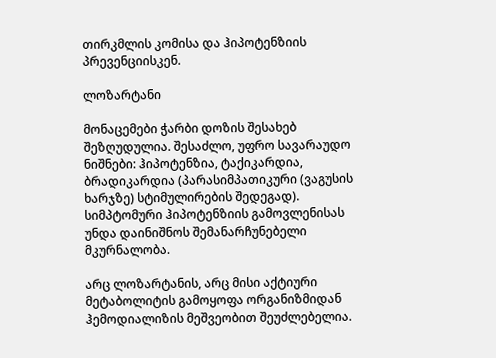თირკმლის კომისა და ჰიპოტენზიის პრევენციისკენ.

ლოზარტანი

მონაცემები ჭარბი დოზის შესახებ შეზღუდულია. შესაძლო, უფრო სავარაუდო ნიშნები: ჰიპოტენზია, ტაქიკარდია, ბრადიკარდია (პარასიმპათიკური (ვაგუსის ხარჯზე) სტიმულირების შედეგად). სიმპტომური ჰიპოტენზიის გამოვლენისას უნდა დაინიშნოს შემანარჩუნებელი მკურნალობა.

არც ლოზარტანის, არც მისი აქტიური მეტაბოლიტის გამოყოფა ორგანიზმიდან ჰემოდიალიზის მეშვეობით შეუძლებელია.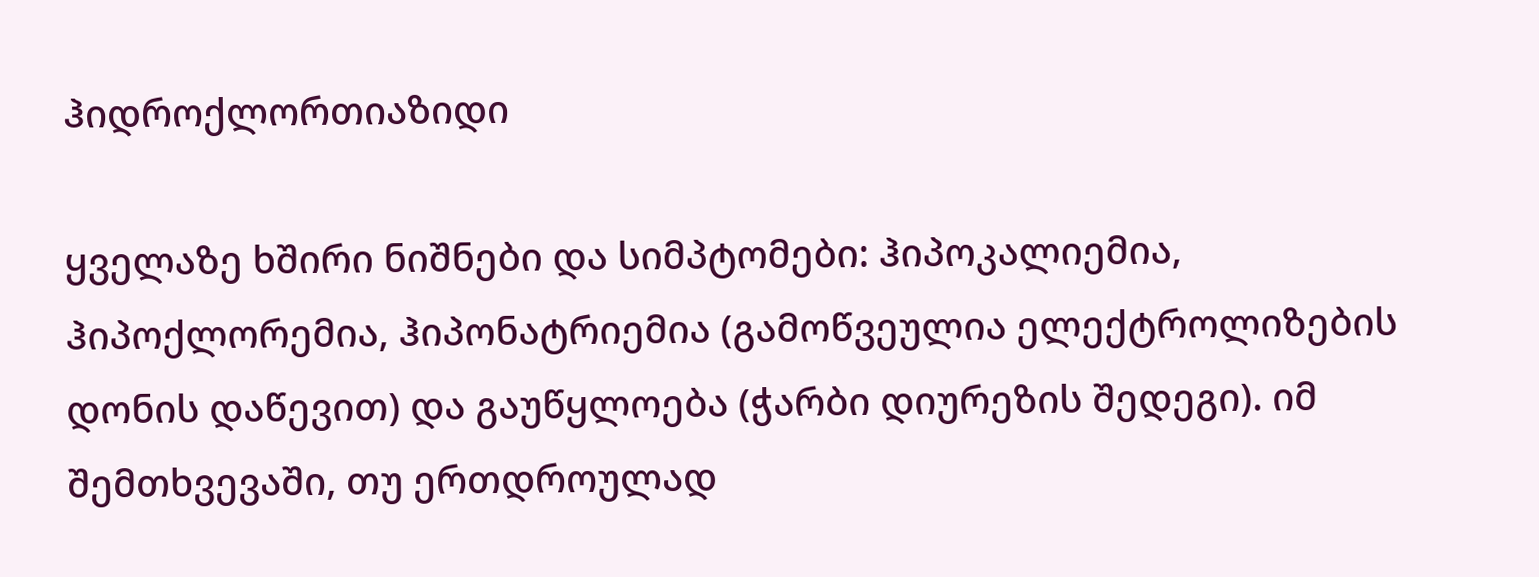ჰიდროქლორთიაზიდი

ყველაზე ხშირი ნიშნები და სიმპტომები: ჰიპოკალიემია, ჰიპოქლორემია, ჰიპონატრიემია (გამოწვეულია ელექტროლიზების დონის დაწევით) და გაუწყლოება (ჭარბი დიურეზის შედეგი). იმ შემთხვევაში, თუ ერთდროულად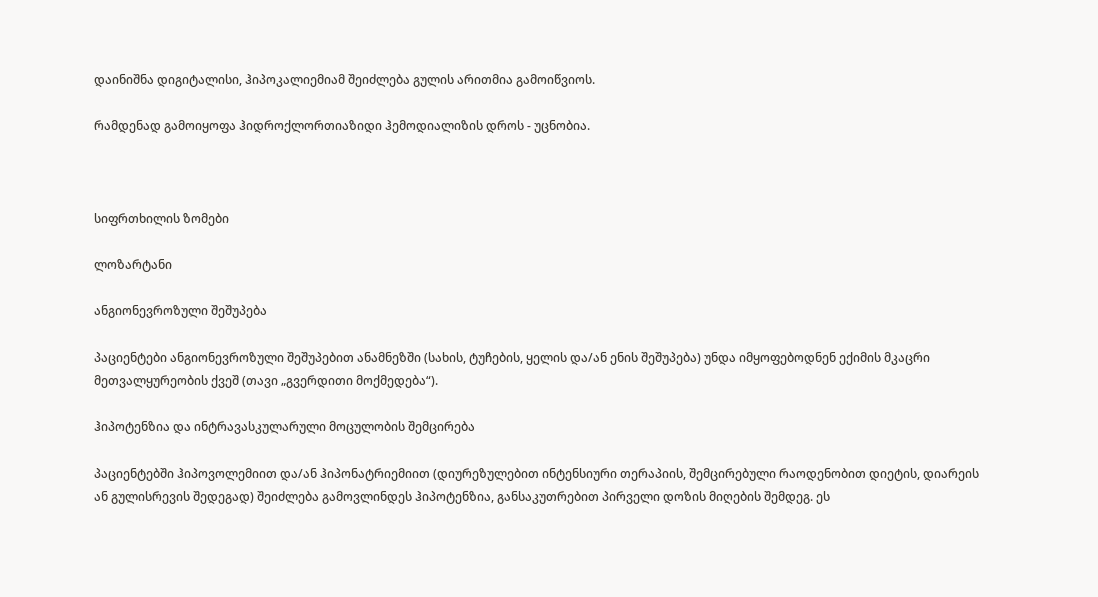დაინიშნა დიგიტალისი, ჰიპოკალიემიამ შეიძლება გულის არითმია გამოიწვიოს.

რამდენად გამოიყოფა ჰიდროქლორთიაზიდი ჰემოდიალიზის დროს - უცნობია.



სიფრთხილის ზომები

ლოზარტანი

ანგიონევროზული შეშუპება

პაციენტები ანგიონევროზული შეშუპებით ანამნეზში (სახის, ტუჩების, ყელის და/ან ენის შეშუპება) უნდა იმყოფებოდნენ ექიმის მკაცრი მეთვალყურეობის ქვეშ (თავი „გვერდითი მოქმედება“).

ჰიპოტენზია და ინტრავასკულარული მოცულობის შემცირება

პაციენტებში ჰიპოვოლემიით და/ან ჰიპონატრიემიით (დიურეზულებით ინტენსიური თერაპიის, შემცირებული რაოდენობით დიეტის, დიარეის ან გულისრევის შედეგად) შეიძლება გამოვლინდეს ჰიპოტენზია, განსაკუთრებით პირველი დოზის მიღების შემდეგ. ეს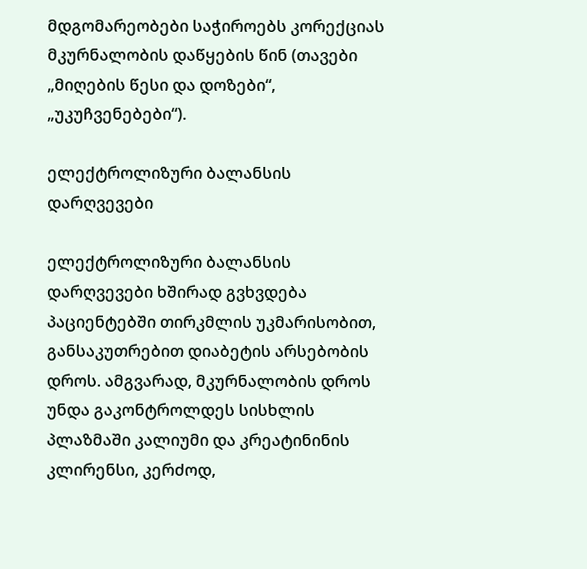მდგომარეობები საჭიროებს კორექციას მკურნალობის დაწყების წინ (თავები „მიღების წესი და დოზები“, „უკუჩვენებები“).

ელექტროლიზური ბალანსის დარღვევები

ელექტროლიზური ბალანსის დარღვევები ხშირად გვხვდება პაციენტებში თირკმლის უკმარისობით, განსაკუთრებით დიაბეტის არსებობის დროს. ამგვარად, მკურნალობის დროს უნდა გაკონტროლდეს სისხლის პლაზმაში კალიუმი და კრეატინინის კლირენსი, კერძოდ,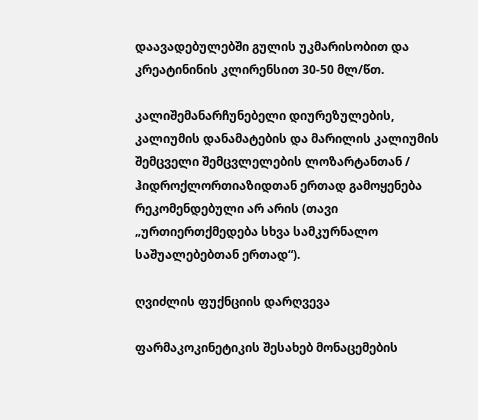დაავადებულებში გულის უკმარისობით და კრეატინინის კლირენსით 30-50 მლ/წთ.

კალიშემანარჩუნებელი დიურეზულების, კალიუმის დანამატების და მარილის კალიუმის შემცველი შემცვლელების ლოზარტანთან / ჰიდროქლორთიაზიდთან ერთად გამოყენება რეკომენდებული არ არის (თავი „ურთიერთქმედება სხვა სამკურნალო საშუალებებთან ერთად“).

ღვიძლის ფუქნციის დარღვევა

ფარმაკოკინეტიკის შესახებ მონაცემების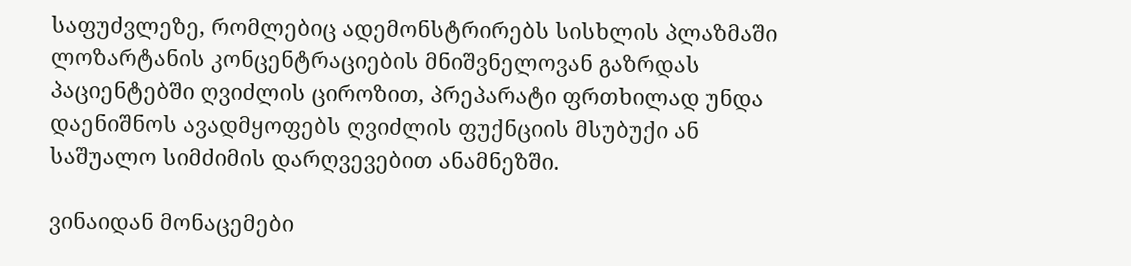საფუძვლეზე, რომლებიც ადემონსტრირებს სისხლის პლაზმაში ლოზარტანის კონცენტრაციების მნიშვნელოვან გაზრდას პაციენტებში ღვიძლის ციროზით, პრეპარატი ფრთხილად უნდა დაენიშნოს ავადმყოფებს ღვიძლის ფუქნციის მსუბუქი ან საშუალო სიმძიმის დარღვევებით ანამნეზში.

ვინაიდან მონაცემები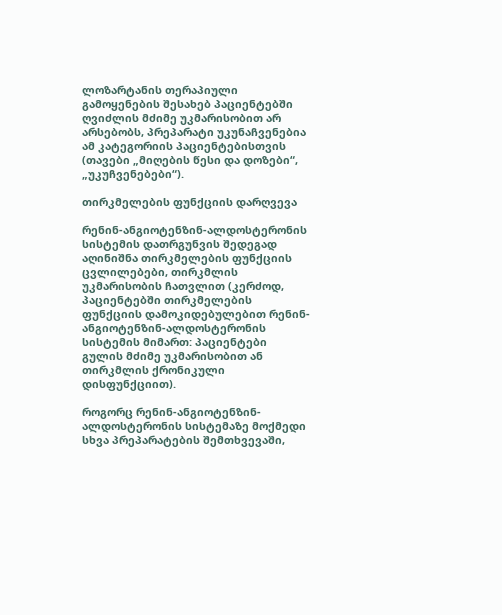ლოზარტანის თერაპიული გამოყენების შესახებ პაციენტებში ღვიძლის მძიმე უკმარისობით არ არსებობს, პრეპარატი უკუნაჩვენებია ამ კატეგორიის პაციენტებისთვის (თავები „მიღების წესი და დოზები“, „უკუჩვენებები“).

თირკმელების ფუნქციის დარღვევა

რენინ-ანგიოტენზინ-ალდოსტერონის სისტემის დათრგუნვის შედეგად აღინიშნა თირკმელების ფუნქციის ცვლილებები, თირკმლის უკმარისობის ჩათვლით (კერძოდ, პაციენტებში თირკმელების ფუნქციის დამოკიდებულებით რენინ-ანგიოტენზინ-ალდოსტერონის სისტემის მიმართ: პაციენტები გულის მძიმე უკმარისობით ან თირკმლის ქრონიკული დისფუნქციით).

როგორც რენინ-ანგიოტენზინ-ალდოსტერონის სისტემაზე მოქმედი სხვა პრეპარატების შემთხვევაში,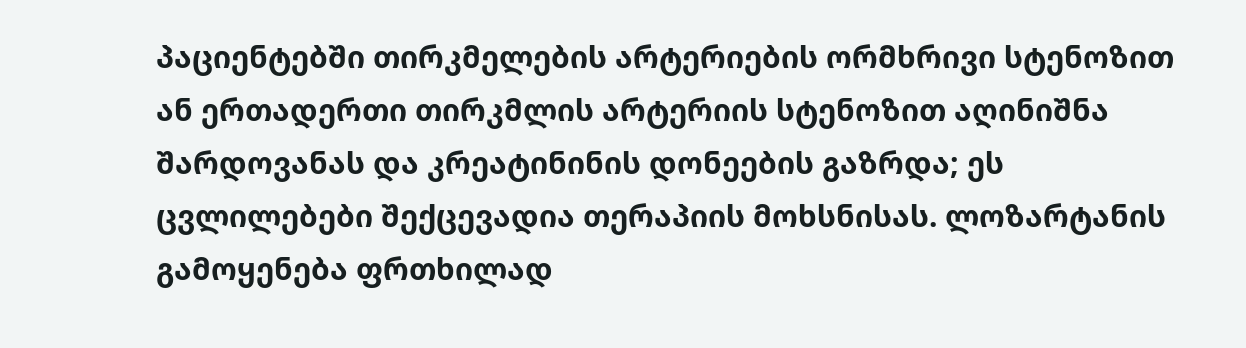პაციენტებში თირკმელების არტერიების ორმხრივი სტენოზით ან ერთადერთი თირკმლის არტერიის სტენოზით აღინიშნა შარდოვანას და კრეატინინის დონეების გაზრდა; ეს ცვლილებები შექცევადია თერაპიის მოხსნისას. ლოზარტანის გამოყენება ფრთხილად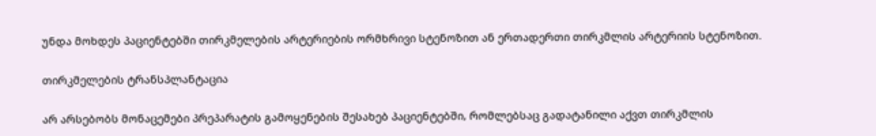უნდა მოხდეს პაციენტებში თირკმელების არტერიების ორმხრივი სტენოზით ან ერთადერთი თირკმლის არტერიის სტენოზით.

თირკმელების ტრანსპლანტაცია

არ არსებობს მონაცემები პრეპარატის გამოყენების შესახებ პაციენტებში, რომლებსაც გადატანილი აქვთ თირკმლის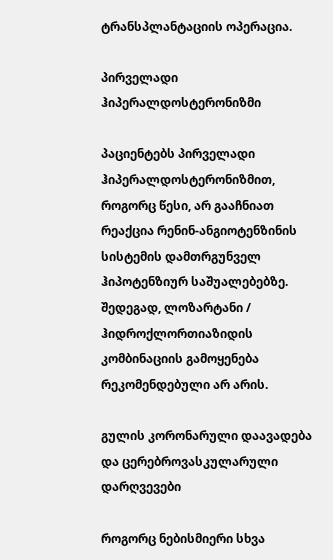ტრანსპლანტაციის ოპერაცია.

პირველადი ჰიპერალდოსტერონიზმი

პაციენტებს პირველადი ჰიპერალდოსტერონიზმით, როგორც წესი, არ გააჩნიათ რეაქცია რენინ-ანგიოტენზინის სისტემის დამთრგუნველ ჰიპოტენზიურ საშუალებებზე. შედეგად, ლოზარტანი / ჰიდროქლორთიაზიდის კომბინაციის გამოყენება რეკომენდებული არ არის.

გულის კორონარული დაავადება და ცერებროვასკულარული დარღვევები

როგორც ნებისმიერი სხვა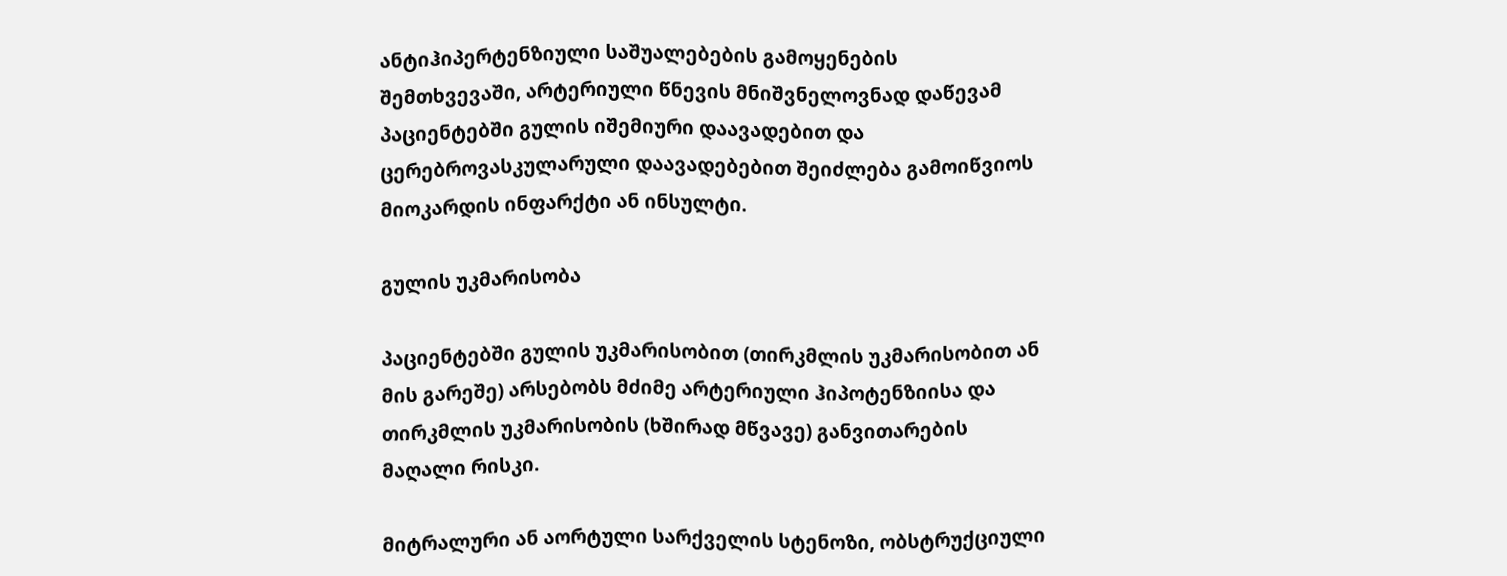ანტიჰიპერტენზიული საშუალებების გამოყენების შემთხვევაში, არტერიული წნევის მნიშვნელოვნად დაწევამ პაციენტებში გულის იშემიური დაავადებით და ცერებროვასკულარული დაავადებებით შეიძლება გამოიწვიოს მიოკარდის ინფარქტი ან ინსულტი.

გულის უკმარისობა

პაციენტებში გულის უკმარისობით (თირკმლის უკმარისობით ან მის გარეშე) არსებობს მძიმე არტერიული ჰიპოტენზიისა და თირკმლის უკმარისობის (ხშირად მწვავე) განვითარების მაღალი რისკი.

მიტრალური ან აორტული სარქველის სტენოზი, ობსტრუქციული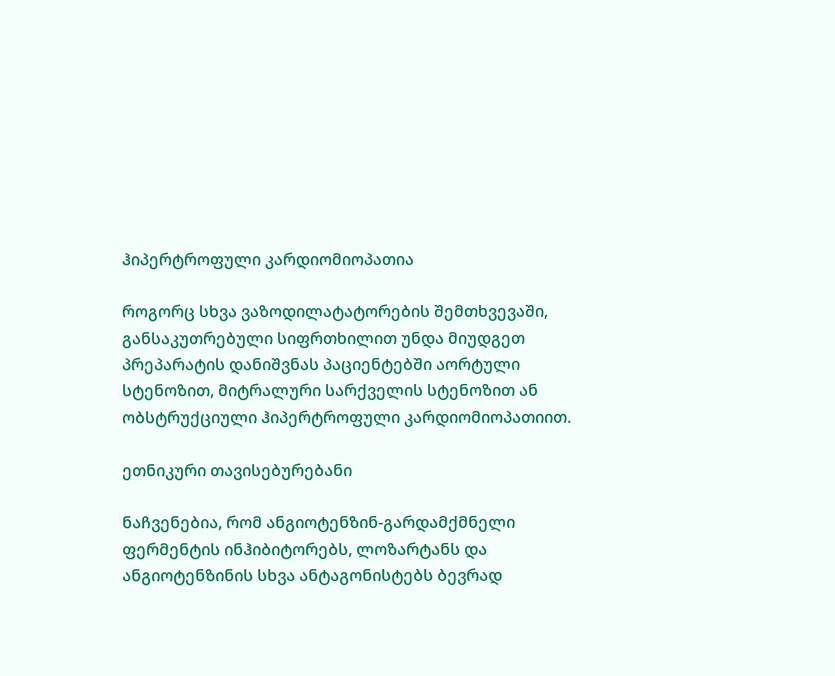ჰიპერტროფული კარდიომიოპათია

როგორც სხვა ვაზოდილატატორების შემთხვევაში, განსაკუთრებული სიფრთხილით უნდა მიუდგეთ პრეპარატის დანიშვნას პაციენტებში აორტული სტენოზით, მიტრალური სარქველის სტენოზით ან ობსტრუქციული ჰიპერტროფული კარდიომიოპათიით.

ეთნიკური თავისებურებანი

ნაჩვენებია, რომ ანგიოტენზინ-გარდამქმნელი ფერმენტის ინჰიბიტორებს, ლოზარტანს და ანგიოტენზინის სხვა ანტაგონისტებს ბევრად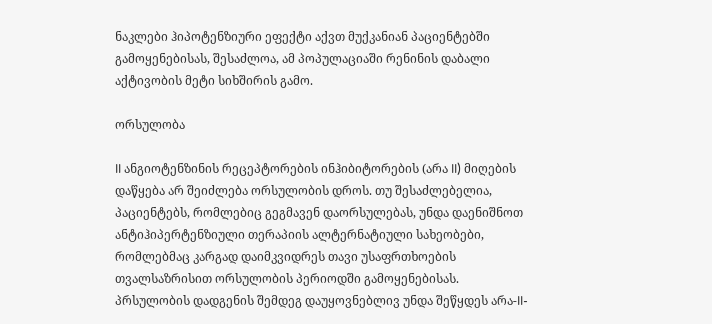ნაკლები ჰიპოტენზიური ეფექტი აქვთ მუქკანიან პაციენტებში გამოყენებისას, შესაძლოა, ამ პოპულაციაში რენინის დაბალი აქტივობის მეტი სიხშირის გამო.

ორსულობა

II ანგიოტენზინის რეცეპტორების ინჰიბიტორების (არა II) მიღების დაწყება არ შეიძლება ორსულობის დროს. თუ შესაძლებელია, პაციენტებს, რომლებიც გეგმავენ დაორსულებას, უნდა დაენიშნოთ ანტიჰიპერტენზიული თერაპიის ალტერნატიული სახეობები, რომლებმაც კარგად დაიმკვიდრეს თავი უსაფრთხოების თვალსაზრისით ორსულობის პერიოდში გამოყენებისას. პრსულობის დადგენის შემდეგ დაუყოვნებლივ უნდა შეწყდეს არა-II-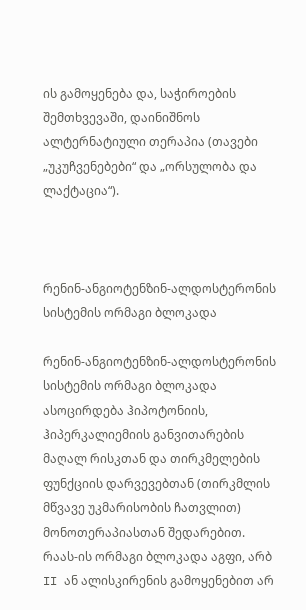ის გამოყენება და, საჭიროების შემთხვევაში, დაინიშნოს ალტერნატიული თერაპია (თავები „უკუჩვენებები“ და „ორსულობა და ლაქტაცია“).



რენინ-ანგიოტენზინ-ალდოსტერონის სისტემის ორმაგი ბლოკადა

რენინ-ანგიოტენზინ-ალდოსტერონის სისტემის ორმაგი ბლოკადა ასოცირდება ჰიპოტონიის, ჰიპერკალიემიის განვითარების მაღალ რისკთან და თირკმელების ფუნქციის დარვევებთან (თირკმლის მწვავე უკმარისობის ჩათვლით) მონოთერაპიასთან შედარებით. რაას-ის ორმაგი ბლოკადა აგფი, არბ II ან ალისკირენის გამოყენებით არ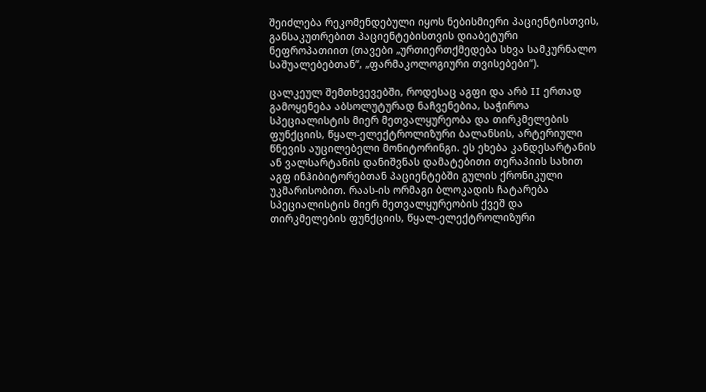შეიძლება რეკომენდებული იყოს ნებისმიერი პაციენტისთვის, განსაკუთრებით პაციენტებისთვის დიაბეტური ნეფროპათიით (თავები „ურთიერთქმედება სხვა სამკურნალო საშუალებებთან“, „ფარმაკოლოგიური თვისებები“).

ცალკეულ შემთხვევებში, როდესაც აგფი და არბ II ერთად გამოყენება აბსოლუტურად ნაჩვენებია, საჭიროა სპეციალისტის მიერ მეთვალყურეობა და თირკმელების ფუნქციის, წყალ-ელექტროლიზური ბალანსის, არტერიული წნევის აუცილებელი მონიტორინგი. ეს ეხება კანდესარტანის ან ვალსარტანის დანიშვნას დამატებითი თერაპიის სახით აგფ ინჰიბიტორებთან პაციენტებში გულის ქრონიკული უკმარისობით. რაას-ის ორმაგი ბლოკადის ჩატარება სპეციალისტის მიერ მეთვალყურეობის ქვეშ და თირკმელების ფუნქციის, წყალ-ელექტროლიზური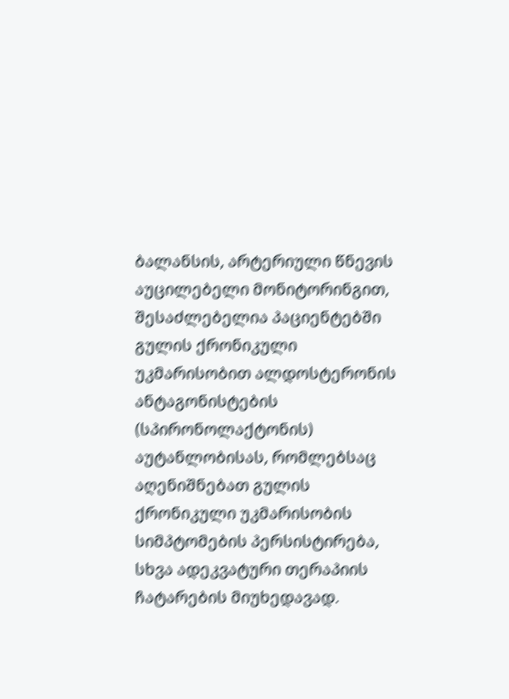ბალანსის, არტერიული წნევის აუცილებელი მონიტორინგით, შესაძლებელია პაციენტებში გულის ქრონიკული უკმარისობით ალდოსტერონის ანტაგონისტების (სპირონოლაქტონის) აუტანლობისას, რომლებსაც აღენიშნებათ გულის ქრონიკული უკმარისობის სიმპტომების პერსისტირება, სხვა ადეკვატური თერაპიის ჩატარების მიუხედავად.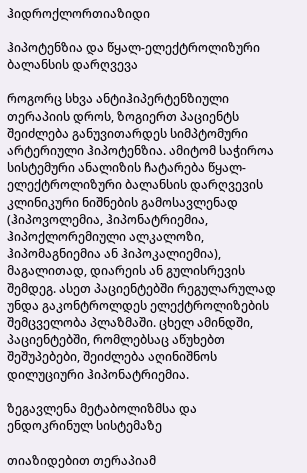ჰიდროქლორთიაზიდი

ჰიპოტენზია და წყალ-ელექტროლიზური ბალანსის დარღვევა

როგორც სხვა ანტიჰიპერტენზიული თერაპიის დროს, ზოგიერთ პაციენტს შეიძლება განუვითარდეს სიმპტომური არტერიული ჰიპოტენზია. ამიტომ საჭიროა სისტემური ანალიზის ჩატარება წყალ-ელექტროლიზური ბალანსის დარღვევის კლინიკური ნიშნების გამოსავლენად (ჰიპოვოლემია, ჰიპონატრიემია, ჰიპოქლორემიული ალკალოზი, ჰიპომაგნიემია ან ჰიპოკალიემია), მაგალითად, დიარეის ან გულისრევის შემდეგ. ასეთ პაციენტებში რეგულარულად უნდა გაკონტროლდეს ელექტროლიზების შემცველობა პლაზმაში. ცხელ ამინდში, პაციენტებში, რომლებსაც აწუხებთ შეშუპებები, შეიძლება აღინიშნოს დილუციური ჰიპონატრიემია.

ზეგავლენა მეტაბოლიზმსა და ენდოკრინულ სისტემაზე

თიაზიდებით თერაპიამ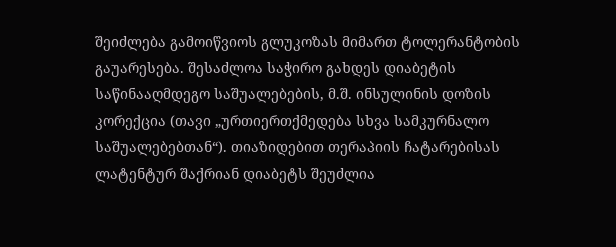შეიძლება გამოიწვიოს გლუკოზას მიმართ ტოლერანტობის გაუარესება. შესაძლოა საჭირო გახდეს დიაბეტის საწინააღმდეგო საშუალებების, მ.შ. ინსულინის დოზის კორექცია (თავი „ურთიერთქმედება სხვა სამკურნალო საშუალებებთან“). თიაზიდებით თერაპიის ჩატარებისას ლატენტურ შაქრიან დიაბეტს შეუძლია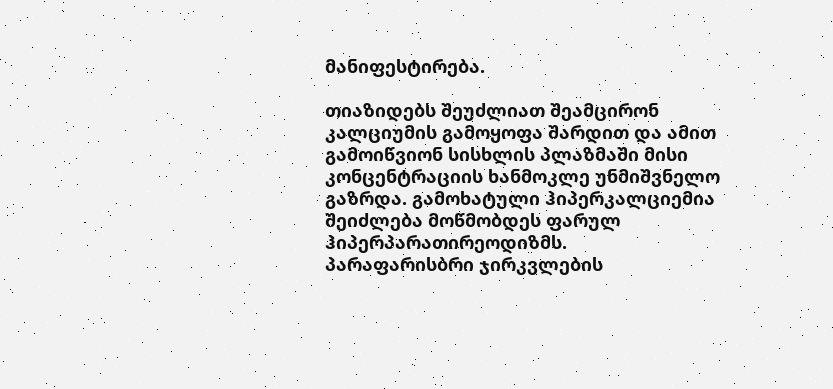მანიფესტირება.

თიაზიდებს შეუძლიათ შეამცირონ კალციუმის გამოყოფა შარდით და ამით გამოიწვიონ სისხლის პლაზმაში მისი კონცენტრაციის ხანმოკლე უნმიშვნელო გაზრდა. გამოხატული ჰიპერკალციემია შეიძლება მოწმობდეს ფარულ ჰიპერპარათირეოდიზმს. პარაფარისბრი ჯირკვლების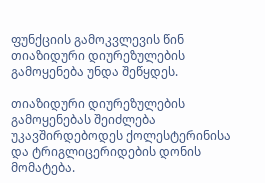ფუნქციის გამოკვლევის წინ თიაზიდური დიურეზულების გამოყენება უნდა შეწყდეს.

თიაზიდური დიურეზულების გამოყენებას შეიძლება უკავშირდებოდეს ქოლესტერინისა და ტრიგლიცერიდების დონის მომატება.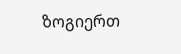ზოგიერთ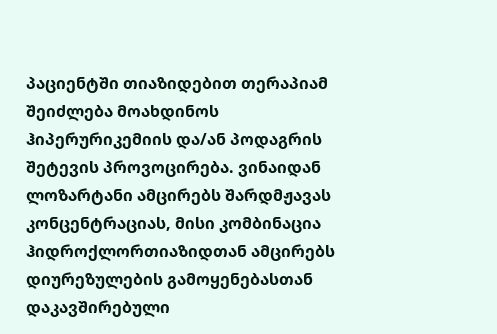პაციენტში თიაზიდებით თერაპიამ შეიძლება მოახდინოს ჰიპერურიკემიის და/ან პოდაგრის შეტევის პროვოცირება. ვინაიდან ლოზარტანი ამცირებს შარდმჟავას კონცენტრაციას, მისი კომბინაცია ჰიდროქლორთიაზიდთან ამცირებს დიურეზულების გამოყენებასთან დაკავშირებული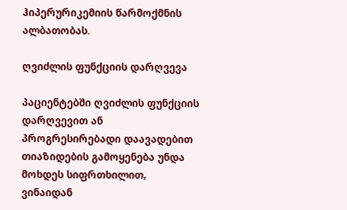ჰიპერურიკემიის წარმოქმნის ალბათობას.

ღვიძლის ფუნქციის დარღვევა

პაციენტებში ღვიძლის ფუნქციის დარღვევით ან პროგრესირებადი დაავადებით თიაზიდების გამოყენება უნდა მოხდეს სიფრთხილით, ვინაიდან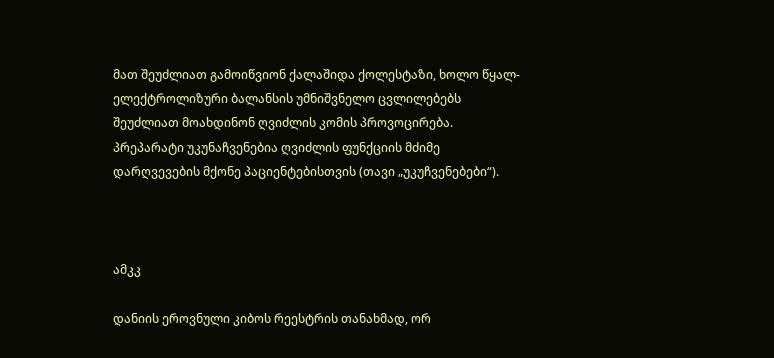მათ შეუძლიათ გამოიწვიონ ქალაშიდა ქოლესტაზი, ხოლო წყალ-ელექტროლიზური ბალანსის უმნიშვნელო ცვლილებებს შეუძლიათ მოახდინონ ღვიძლის კომის პროვოცირება. პრეპარატი უკუნაჩვენებია ღვიძლის ფუნქციის მძიმე დარღვევების მქონე პაციენტებისთვის (თავი „უკუჩვენებები“).



ამკკ

დანიის ეროვნული კიბოს რეესტრის თანახმად, ორ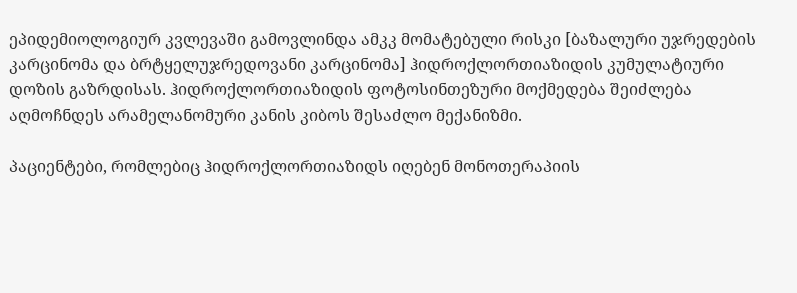ეპიდემიოლოგიურ კვლევაში გამოვლინდა ამკკ მომატებული რისკი [ბაზალური უჯრედების კარცინომა და ბრტყელუჯრედოვანი კარცინომა] ჰიდროქლორთიაზიდის კუმულატიური დოზის გაზრდისას. ჰიდროქლორთიაზიდის ფოტოსინთეზური მოქმედება შეიძლება აღმოჩნდეს არამელანომური კანის კიბოს შესაძლო მექანიზმი.

პაციენტები, რომლებიც ჰიდროქლორთიაზიდს იღებენ მონოთერაპიის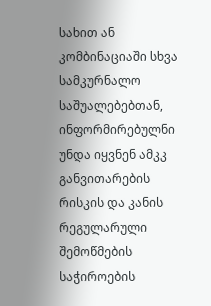სახით ან კომბინაციაში სხვა სამკურნალო საშუალებებთან, ინფორმირებულნი უნდა იყვნენ ამკკ განვითარების რისკის და კანის რეგულარული შემოწმების საჭიროების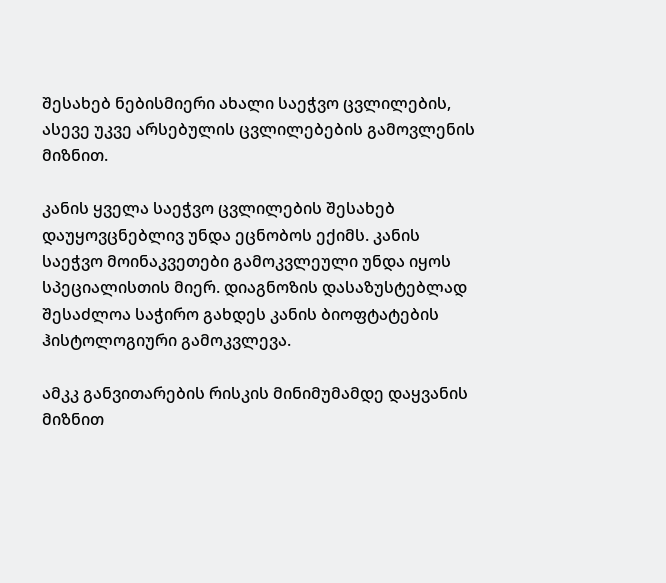შესახებ ნებისმიერი ახალი საეჭვო ცვლილების, ასევე უკვე არსებულის ცვლილებების გამოვლენის მიზნით.

კანის ყველა საეჭვო ცვლილების შესახებ დაუყოვცნებლივ უნდა ეცნობოს ექიმს. კანის საეჭვო მოინაკვეთები გამოკვლეული უნდა იყოს სპეციალისთის მიერ. დიაგნოზის დასაზუსტებლად შესაძლოა საჭირო გახდეს კანის ბიოფტატების ჰისტოლოგიური გამოკვლევა.

ამკკ განვითარების რისკის მინიმუმამდე დაყვანის მიზნით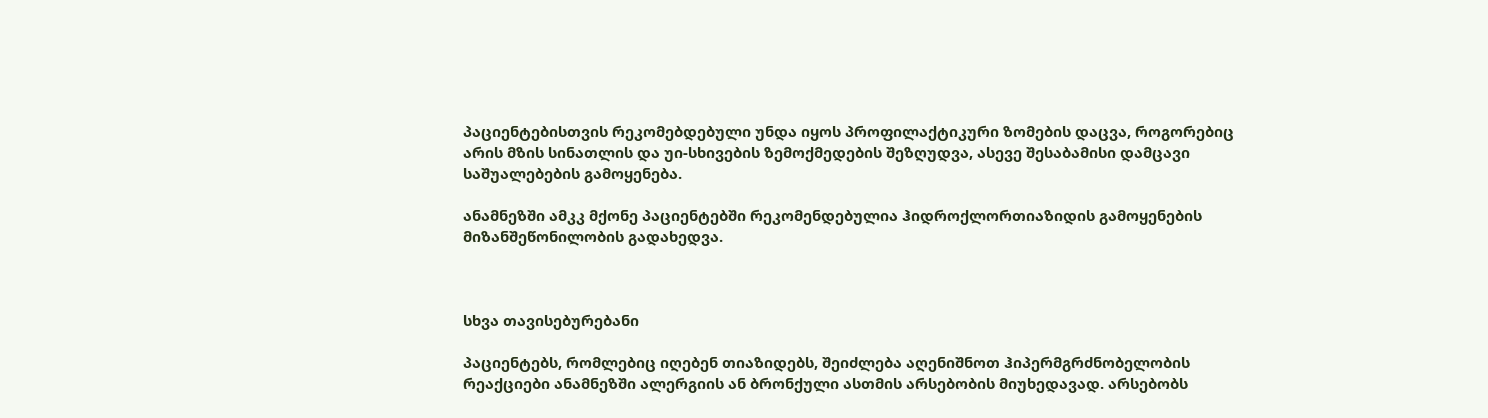პაციენტებისთვის რეკომებდებული უნდა იყოს პროფილაქტიკური ზომების დაცვა, როგორებიც არის მზის სინათლის და უი-სხივების ზემოქმედების შეზღუდვა, ასევე შესაბამისი დამცავი საშუალებების გამოყენება.

ანამნეზში ამკკ მქონე პაციენტებში რეკომენდებულია ჰიდროქლორთიაზიდის გამოყენების მიზანშეწონილობის გადახედვა.



სხვა თავისებურებანი

პაციენტებს, რომლებიც იღებენ თიაზიდებს, შეიძლება აღენიშნოთ ჰიპერმგრძნობელობის რეაქციები ანამნეზში ალერგიის ან ბრონქული ასთმის არსებობის მიუხედავად. არსებობს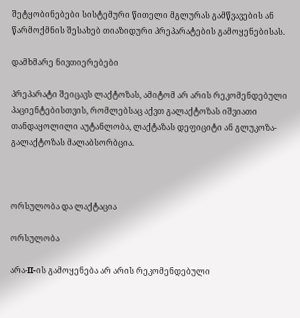შეტყობინებები სისტემური წითელი მგლურას გამწვავების ან წარმოქმნის შესახებ თიაზიდური პრეპარატების გამოყენებისას.

დამხმარე ნივთიერებები

პრეპარატი შეიცავს ლაქტოზას, ამიტომ არ არის რეკომენდებული პაციენტებისთვის, რომლებსაც აქვთ გალაქტოზას იშვიათი თანდაყოლილი აუტანლობა, ლაქტაზას დეფიციტი ან გლუკოზა-გალაქტოზას მალაბსორბცია.



ორსულობა და ლაქტაცია

ორსულობა

არა-II-ის გამოყენება არ არის რეკომენდებული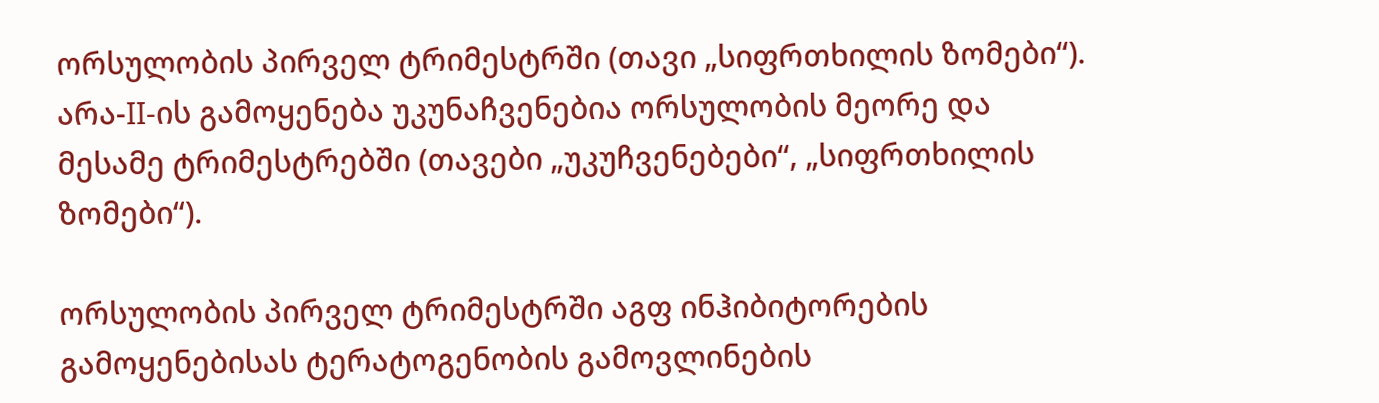ორსულობის პირველ ტრიმესტრში (თავი „სიფრთხილის ზომები“). არა-II-ის გამოყენება უკუნაჩვენებია ორსულობის მეორე და მესამე ტრიმესტრებში (თავები „უკუჩვენებები“, „სიფრთხილის ზომები“).

ორსულობის პირველ ტრიმესტრში აგფ ინჰიბიტორების გამოყენებისას ტერატოგენობის გამოვლინების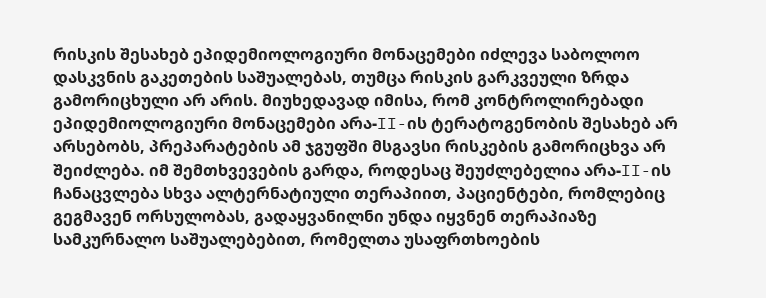რისკის შესახებ ეპიდემიოლოგიური მონაცემები იძლევა საბოლოო დასკვნის გაკეთების საშუალებას, თუმცა რისკის გარკვეული ზრდა გამორიცხული არ არის. მიუხედავად იმისა, რომ კონტროლირებადი ეპიდემიოლოგიური მონაცემები არა-II-ის ტერატოგენობის შესახებ არ არსებობს, პრეპარატების ამ ჯგუფში მსგავსი რისკების გამორიცხვა არ შეიძლება. იმ შემთხვევების გარდა, როდესაც შეუძლებელია არა-II-ის ჩანაცვლება სხვა ალტერნატიული თერაპიით, პაციენტები, რომლებიც გეგმავენ ორსულობას, გადაყვანილნი უნდა იყვნენ თერაპიაზე სამკურნალო საშუალებებით, რომელთა უსაფრთხოების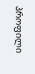პროფილი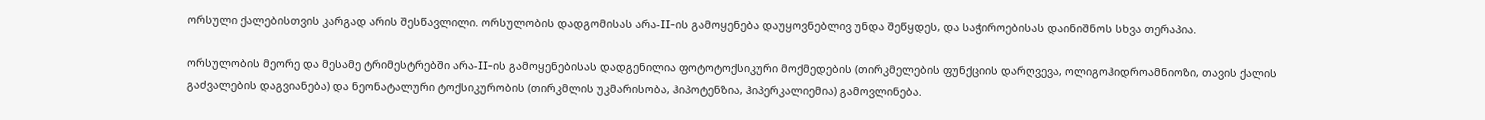ორსული ქალებისთვის კარგად არის შესწავლილი. ორსულობის დადგომისას არა-II-ის გამოყენება დაუყოვნებლივ უნდა შეწყდეს, და საჭიროებისას დაინიშნოს სხვა თერაპია.

ორსულობის მეორე და მესამე ტრიმესტრებში არა-II-ის გამოყენებისას დადგენილია ფოტოტოქსიკური მოქმედების (თირკმელების ფუნქციის დარღვევა, ოლიგოჰიდროამნიოზი, თავის ქალის გაძვალების დაგვიანება) და ნეონატალური ტოქსიკურობის (თირკმლის უკმარისობა, ჰიპოტენზია, ჰიპერკალიემია) გამოვლინება.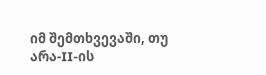იმ შემთხვევაში, თუ არა-II-ის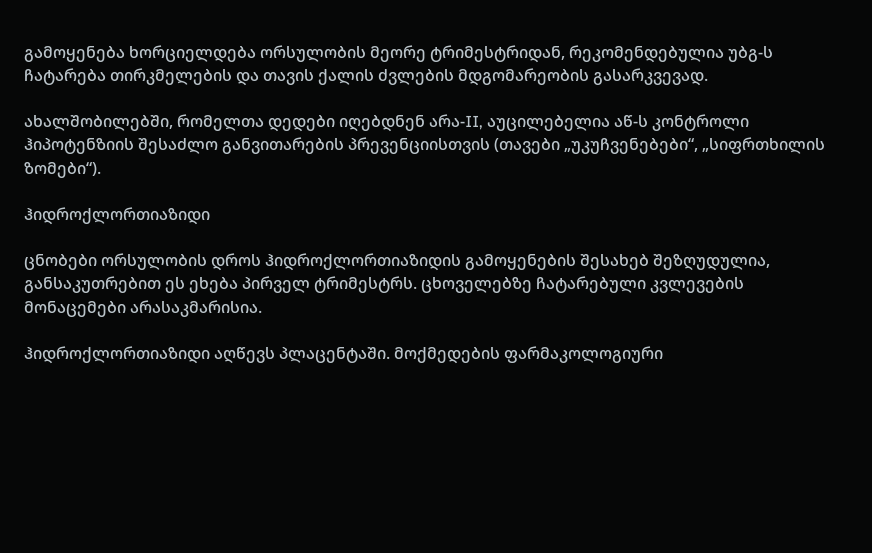გამოყენება ხორციელდება ორსულობის მეორე ტრიმესტრიდან, რეკომენდებულია უბგ-ს ჩატარება თირკმელების და თავის ქალის ძვლების მდგომარეობის გასარკვევად.

ახალშობილებში, რომელთა დედები იღებდნენ არა-II, აუცილებელია აწ-ს კონტროლი ჰიპოტენზიის შესაძლო განვითარების პრევენციისთვის (თავები „უკუჩვენებები“, „სიფრთხილის ზომები“).

ჰიდროქლორთიაზიდი

ცნობები ორსულობის დროს ჰიდროქლორთიაზიდის გამოყენების შესახებ შეზღუდულია, განსაკუთრებით ეს ეხება პირველ ტრიმესტრს. ცხოველებზე ჩატარებული კვლევების მონაცემები არასაკმარისია.

ჰიდროქლორთიაზიდი აღწევს პლაცენტაში. მოქმედების ფარმაკოლოგიური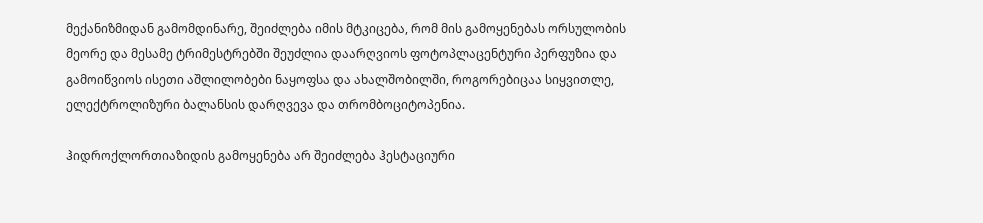მექანიზმიდან გამომდინარე, შეიძლება იმის მტკიცება, რომ მის გამოყენებას ორსულობის მეორე და მესამე ტრიმესტრებში შეუძლია დაარღვიოს ფოტოპლაცენტური პერფუზია და გამოიწვიოს ისეთი აშლილობები ნაყოფსა და ახალშობილში, როგორებიცაა სიყვითლე, ელექტროლიზური ბალანსის დარღვევა და თრომბოციტოპენია.

ჰიდროქლორთიაზიდის გამოყენება არ შეიძლება ჰესტაციური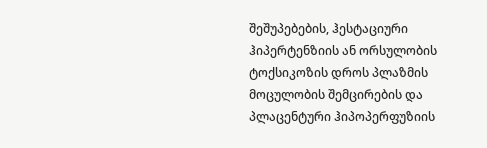შეშუპებების, ჰესტაციური ჰიპერტენზიის ან ორსულობის ტოქსიკოზის დროს პლაზმის მოცულობის შემცირების და პლაცენტური ჰიპოპერფუზიის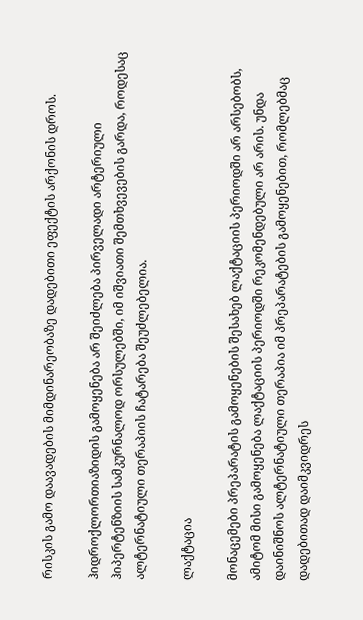რისკის გამო დაავადების მიმდინარეობაზე დადებითი ეფექტის არქონის დროს.

ჰიდროქლორთიაზიდის გამოყენება არ შეიძლება პირველადი არტერიული ჰიპერტენზიის სამკურნალოდ ორსულებში, იმ იშვიათი შემთხვევების გარდა, როდესაც ალტერნატიული თერაპიის ჩატარება შეუძლებელია.

ლაქტაცია

მონაცემები პრეპარატის გამოყენების შესახებ ლაქტაციის პერიოდში არ არსებობს, ამიტომ მისი გამოყენება ლაქტაციის პერიოდში რეკომენდებული არ არის. უნდა დაინიშნოს ალტერნატიული თერაპია იმ პრეპარატების გამოყენებით, რომლებმაც დადებითად დაიმკვიდრეს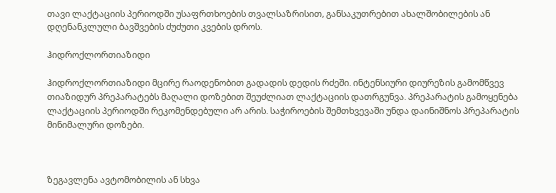თავი ლაქტაციის პერიოდში უსაფრთხოების თვალსაზრისით, განსაკუთრებით ახალშობილების ან დღენანკლული ბავშვების ძუძუთი კვების დროს.

ჰიდროქლორთიაზიდი

ჰიდროქლორთიაზიდი მცირე რაოდენობით გადადის დედის რძეში. ინტენსიური დიურეზის გამომწვევ თიაზიდურ პრეპარატებს მაღალი დოზებით შეუძლიათ ლაქტაციის დათრგუნვა. პრეპარატის გამოყენება ლაქტაციის პერიოდში რეკომენდებული არ არის. საჭიროების შემთხვევაში უნდა დაინიშნოს პრეპარატის მინიმალური დოზები.



ზეგავლენა ავტომობილის ან სხვა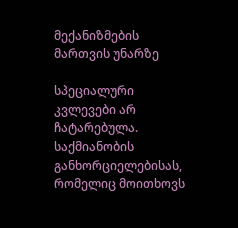მექანიზმების მართვის უნარზე

სპეციალური კვლევები არ ჩატარებულა. საქმიანობის განხორციელებისას, რომელიც მოითხოვს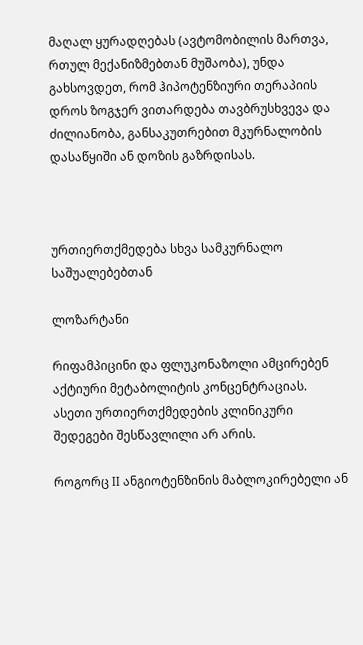მაღალ ყურადღებას (ავტომობილის მართვა, რთულ მექანიზმებთან მუშაობა), უნდა გახსოვდეთ, რომ ჰიპოტენზიური თერაპიის დროს ზოგჯერ ვითარდება თავბრუსხვევა და ძილიანობა, განსაკუთრებით მკურნალობის დასაწყიში ან დოზის გაზრდისას.



ურთიერთქმედება სხვა სამკურნალო საშუალებებთან

ლოზარტანი

რიფამპიცინი და ფლუკონაზოლი ამცირებენ აქტიური მეტაბოლიტის კონცენტრაციას. ასეთი ურთიერთქმედების კლინიკური შედეგები შესწავლილი არ არის.

როგორც II ანგიოტენზინის მაბლოკირებელი ან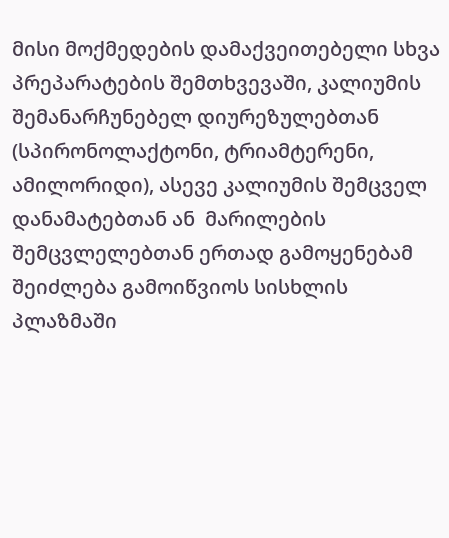მისი მოქმედების დამაქვეითებელი სხვა პრეპარატების შემთხვევაში, კალიუმის შემანარჩუნებელ დიურეზულებთან (სპირონოლაქტონი, ტრიამტერენი, ამილორიდი), ასევე კალიუმის შემცველ დანამატებთან ან  მარილების შემცვლელებთან ერთად გამოყენებამ შეიძლება გამოიწვიოს სისხლის პლაზმაში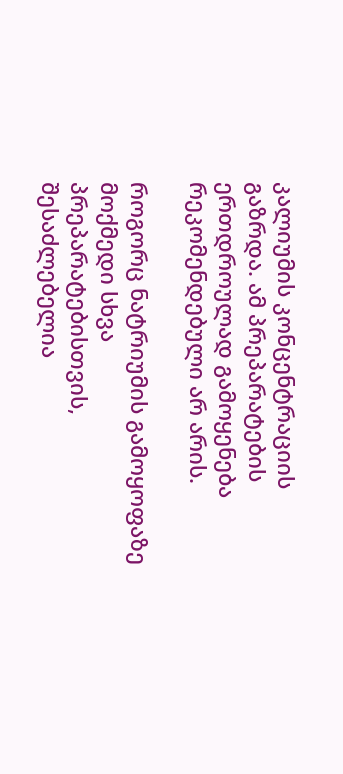კალიუმის კონცენტრაციის გაზრდა. ამ პრეპარატების ერთდროულად გამოყენება რეკომენდებული არ არის.

როგორც ნატრიუმის გამოყოფაზე მოქმედი სხვა პრეპარატებისთვის, შესაძლებელია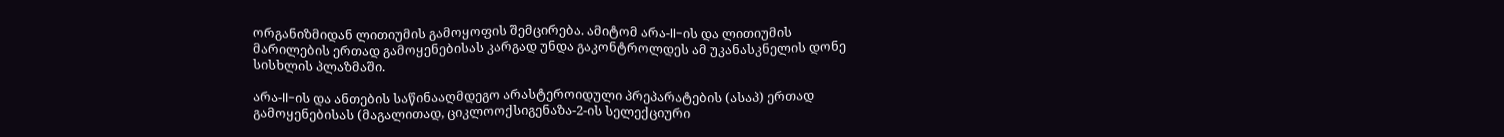ორგანიზმიდან ლითიუმის გამოყოფის შემცირება. ამიტომ არა-II-ის და ლითიუმის მარილების ერთად გამოყენებისას კარგად უნდა გაკონტროლდეს ამ უკანასკნელის დონე სისხლის პლაზმაში.

არა-II-ის და ანთების საწინააღმდეგო არასტეროიდული პრეპარატების (ასაპ) ერთად გამოყენებისას (მაგალითად, ციკლოოქსიგენაზა-2-ის სელექციური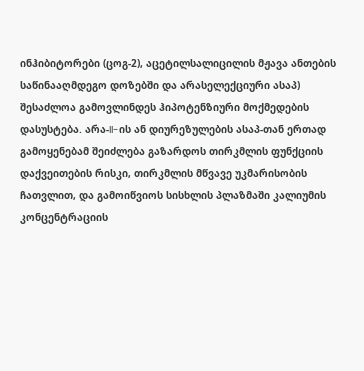ინჰიბიტორები (ცოგ-2), აცეტილსალიცილის მჟავა ანთების საწინააღმდეგო დოზებში და არასელექციური ასაპ) შესაძლოა გამოვლინდეს ჰიპოტენზიური მოქმედების დასუსტება. არა-II-ის ან დიურეზულების ასაპ-თან ერთად გამოყენებამ შეიძლება გაზარდოს თირკმლის ფუნქციის დაქვეითების რისკი, თირკმლის მწვავე უკმარისობის ჩათვლით, და გამოიწვიოს სისხლის პლაზმაში კალიუმის კონცენტრაციის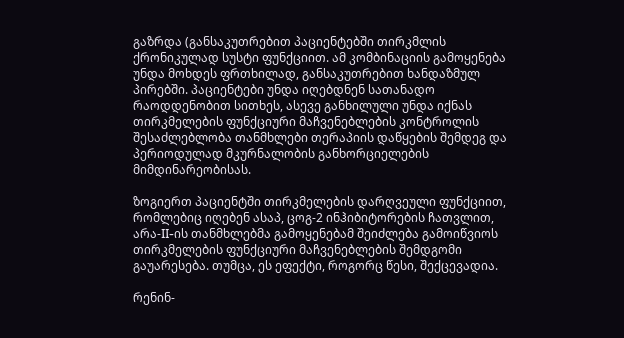გაზრდა (განსაკუთრებით პაციენტებში თირკმლის ქრონიკულად სუსტი ფუნქციით. ამ კომბინაციის გამოყენება უნდა მოხდეს ფრთხილად, განსაკუთრებით ხანდაზმულ პირებში. პაციენტები უნდა იღებდნენ სათანადო რაოდდენობით სითხეს, ასევე განხილული უნდა იქნას თირკმელების ფუნქციური მაჩვენებლების კონტროლის შესაძლებლობა თანმხლები თერაპიის დაწყების შემდეგ და პერიოდულად მკურნალობის განხორციელების მიმდინარეობისას.

ზოგიერთ პაციენტში თირკმელების დარღვეული ფუნქციით, რომლებიც იღებენ ასაპ, ცოგ-2 ინჰიბიტორების ჩათვლით, არა-II-ის თანმხლებმა გამოყენებამ შეიძლება გამოიწვიოს თირკმელების ფუნქციური მაჩვენებლების შემდგომი გაუარესება. თუმცა, ეს ეფექტი, როგორც წესი, შექცევადია.

რენინ-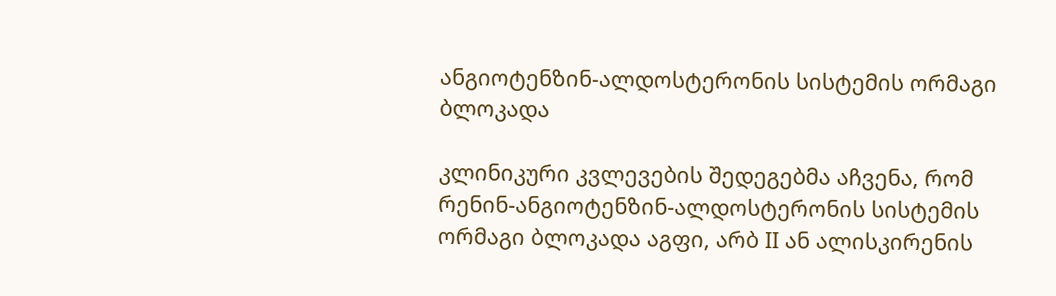ანგიოტენზინ-ალდოსტერონის სისტემის ორმაგი ბლოკადა

კლინიკური კვლევების შედეგებმა აჩვენა, რომ რენინ-ანგიოტენზინ-ალდოსტერონის სისტემის ორმაგი ბლოკადა აგფი, არბ II ან ალისკირენის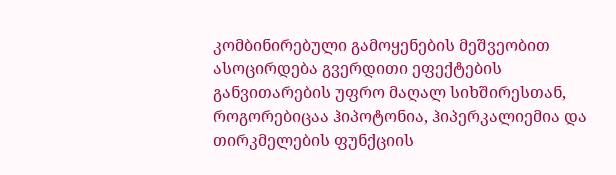კომბინირებული გამოყენების მეშვეობით ასოცირდება გვერდითი ეფექტების განვითარების უფრო მაღალ სიხშირესთან, როგორებიცაა ჰიპოტონია, ჰიპერკალიემია და თირკმელების ფუნქციის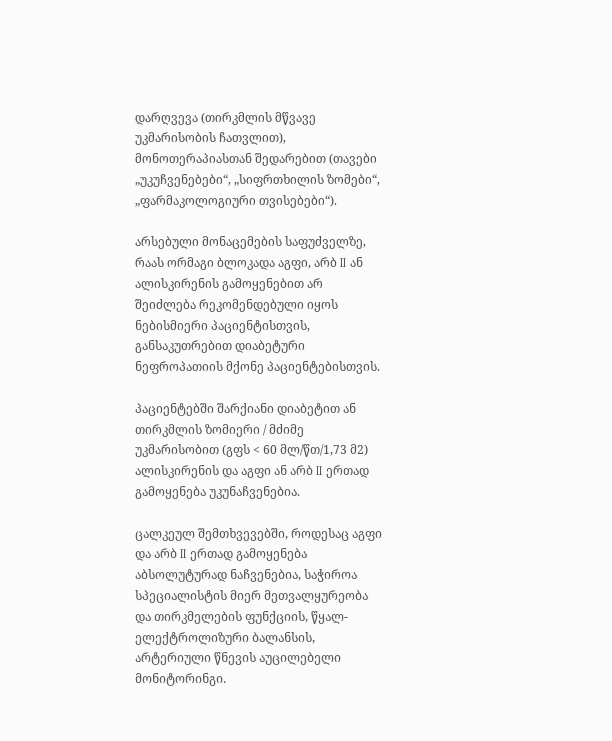დარღვევა (თირკმლის მწვავე უკმარისობის ჩათვლით), მონოთერაპიასთან შედარებით (თავები „უკუჩვენებები“, „სიფრთხილის ზომები“, „ფარმაკოლოგიური თვისებები“).

არსებული მონაცემების საფუძველზე, რაას ორმაგი ბლოკადა აგფი, არბ II ან ალისკირენის გამოყენებით არ შეიძლება რეკომენდებული იყოს ნებისმიერი პაციენტისთვის, განსაკუთრებით დიაბეტური ნეფროპათიის მქონე პაციენტებისთვის.

პაციენტებში შარქიანი დიაბეტით ან თირკმლის ზომიერი / მძიმე უკმარისობით (გფს < 60 მლ/წთ/1,73 მ2) ალისკირენის და აგფი ან არბ II ერთად გამოყენება უკუნაჩვენებია.

ცალკეულ შემთხვევებში, როდესაც აგფი და არბ II ერთად გამოყენება აბსოლუტურად ნაჩვენებია, საჭიროა სპეციალისტის მიერ მეთვალყურეობა და თირკმელების ფუნქციის, წყალ-ელექტროლიზური ბალანსის, არტერიული წნევის აუცილებელი მონიტორინგი.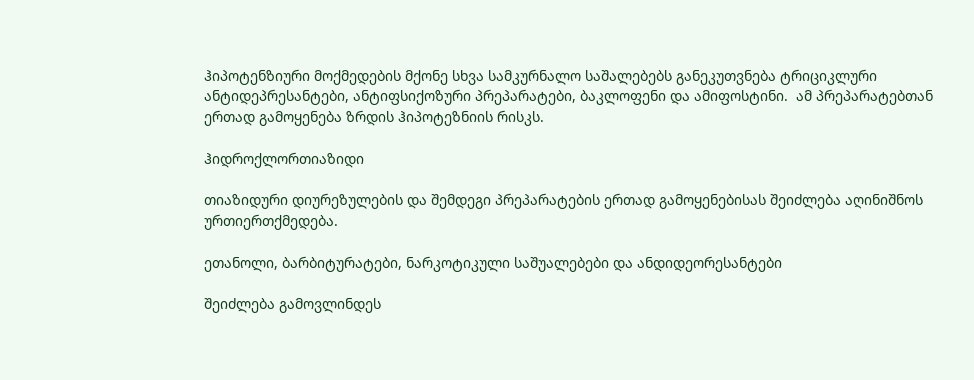ჰიპოტენზიური მოქმედების მქონე სხვა სამკურნალო საშალებებს განეკუთვნება ტრიციკლური ანტიდეპრესანტები, ანტიფსიქოზური პრეპარატები, ბაკლოფენი და ამიფოსტინი.  ამ პრეპარატებთან ერთად გამოყენება ზრდის ჰიპოტეზნიის რისკს.

ჰიდროქლორთიაზიდი

თიაზიდური დიურეზულების და შემდეგი პრეპარატების ერთად გამოყენებისას შეიძლება აღინიშნოს ურთიერთქმედება.

ეთანოლი, ბარბიტურატები, ნარკოტიკული საშუალებები და ანდიდეორესანტები

შეიძლება გამოვლინდეს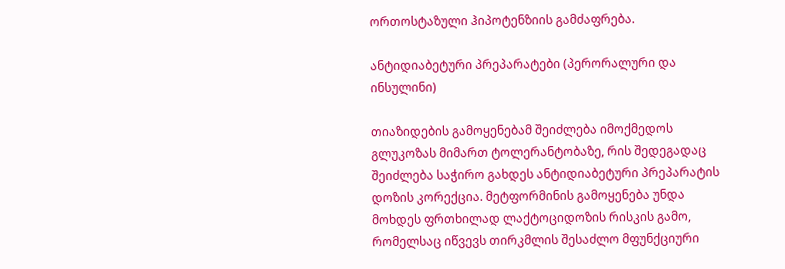ორთოსტაზული ჰიპოტენზიის გამძაფრება.

ანტიდიაბეტური პრეპარატები (პერორალური და ინსულინი)

თიაზიდების გამოყენებამ შეიძლება იმოქმედოს გლუკოზას მიმართ ტოლერანტობაზე, რის შედეგადაც შეიძლება საჭირო გახდეს ანტიდიაბეტური პრეპარატის დოზის კორექცია. მეტფორმინის გამოყენება უნდა მოხდეს ფრთხილად ლაქტოციდოზის რისკის გამო, რომელსაც იწვევს თირკმლის შესაძლო მფუნქციური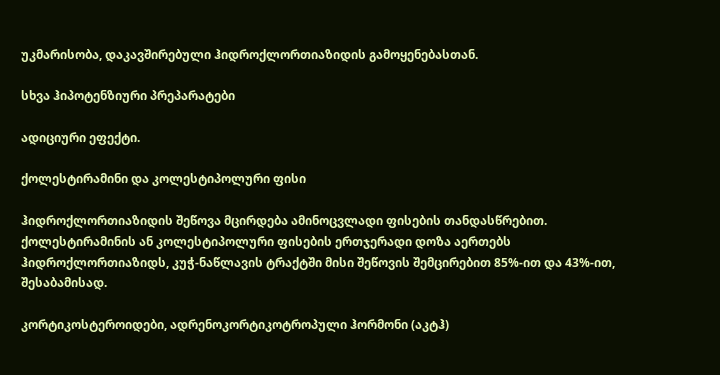უკმარისობა, დაკავშირებული ჰიდროქლორთიაზიდის გამოყენებასთან.

სხვა ჰიპოტენზიური პრეპარატები

ადიციური ეფექტი.

ქოლესტირამინი და კოლესტიპოლური ფისი

ჰიდროქლორთიაზიდის შეწოვა მცირდება ამინოცვლადი ფისების თანდასწრებით. ქოლესტირამინის ან კოლესტიპოლური ფისების ერთჯერადი დოზა აერთებს ჰიდროქლორთიაზიდს, კუჭ-ნაწლავის ტრაქტში მისი შეწოვის შემცირებით 85%-ით და 43%-ით, შესაბამისად.

კორტიკოსტეროიდები, ადრენოკორტიკოტროპული ჰორმონი (აკტჰ)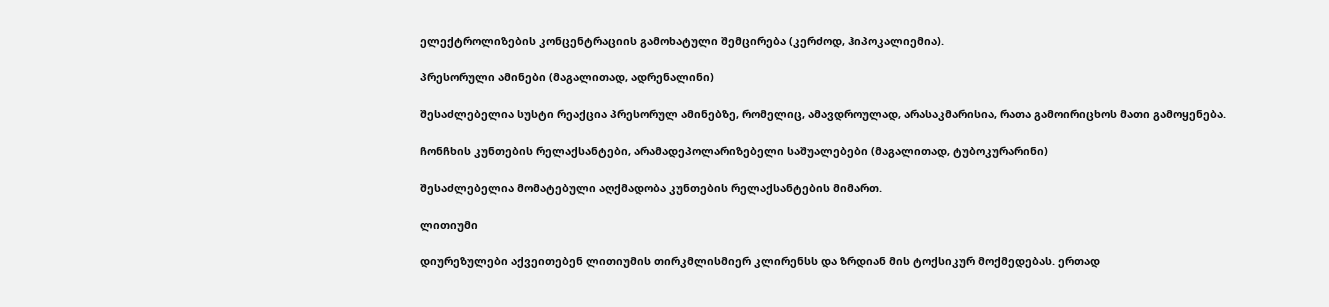ელექტროლიზების კონცენტრაციის გამოხატული შემცირება (კერძოდ, ჰიპოკალიემია).

პრესორული ამინები (მაგალითად, ადრენალინი)

შესაძლებელია სუსტი რეაქცია პრესორულ ამინებზე, რომელიც, ამავდროულად, არასაკმარისია, რათა გამოირიცხოს მათი გამოყენება.

ჩონჩხის კუნთების რელაქსანტები, არამადეპოლარიზებელი საშუალებები (მაგალითად, ტუბოკურარინი)

შესაძლებელია მომატებული აღქმადობა კუნთების რელაქსანტების მიმართ.

ლითიუმი

დიურეზულები აქვეითებენ ლითიუმის თირკმლისმიერ კლირენსს და ზრდიან მის ტოქსიკურ მოქმედებას. ერთად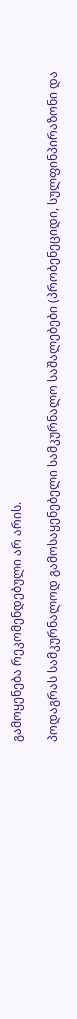გამოყენება რეკომენდებული არ არის.

პოდაგრას სამკურნალოდ გამოსაყენებელი სამკურნალო საშალებები (პრობენეციდი, სულფინპირაზონი და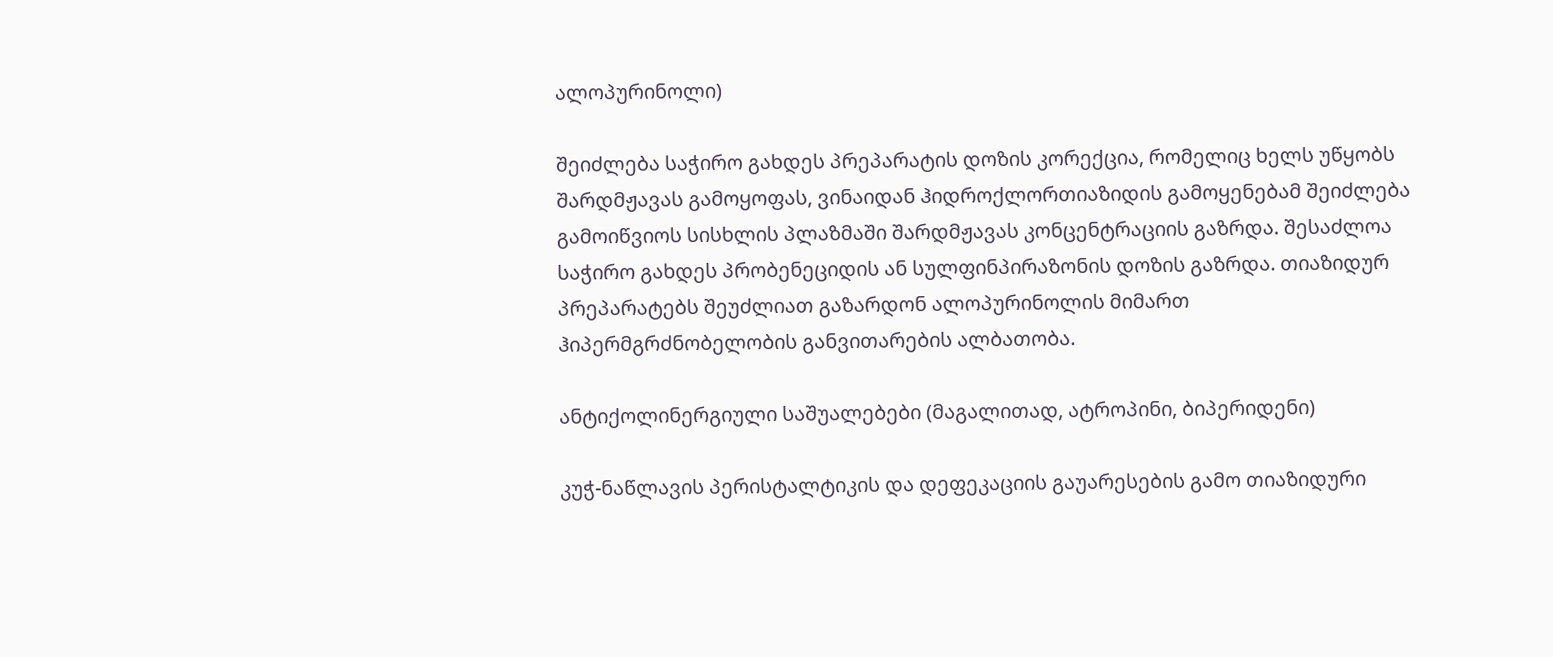ალოპურინოლი)

შეიძლება საჭირო გახდეს პრეპარატის დოზის კორექცია, რომელიც ხელს უწყობს შარდმჟავას გამოყოფას, ვინაიდან ჰიდროქლორთიაზიდის გამოყენებამ შეიძლება გამოიწვიოს სისხლის პლაზმაში შარდმჟავას კონცენტრაციის გაზრდა. შესაძლოა საჭირო გახდეს პრობენეციდის ან სულფინპირაზონის დოზის გაზრდა. თიაზიდურ პრეპარატებს შეუძლიათ გაზარდონ ალოპურინოლის მიმართ ჰიპერმგრძნობელობის განვითარების ალბათობა.

ანტიქოლინერგიული საშუალებები (მაგალითად, ატროპინი, ბიპერიდენი)

კუჭ-ნაწლავის პერისტალტიკის და დეფეკაციის გაუარესების გამო თიაზიდური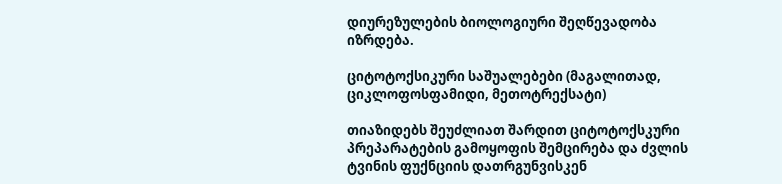დიურეზულების ბიოლოგიური შეღწევადობა იზრდება.

ციტოტოქსიკური საშუალებები (მაგალითად, ციკლოფოსფამიდი, მეთოტრექსატი)

თიაზიდებს შეუძლიათ შარდით ციტოტოქსკური პრეპარატების გამოყოფის შემცირება და ძვლის ტვინის ფუქნციის დათრგუნვისკენ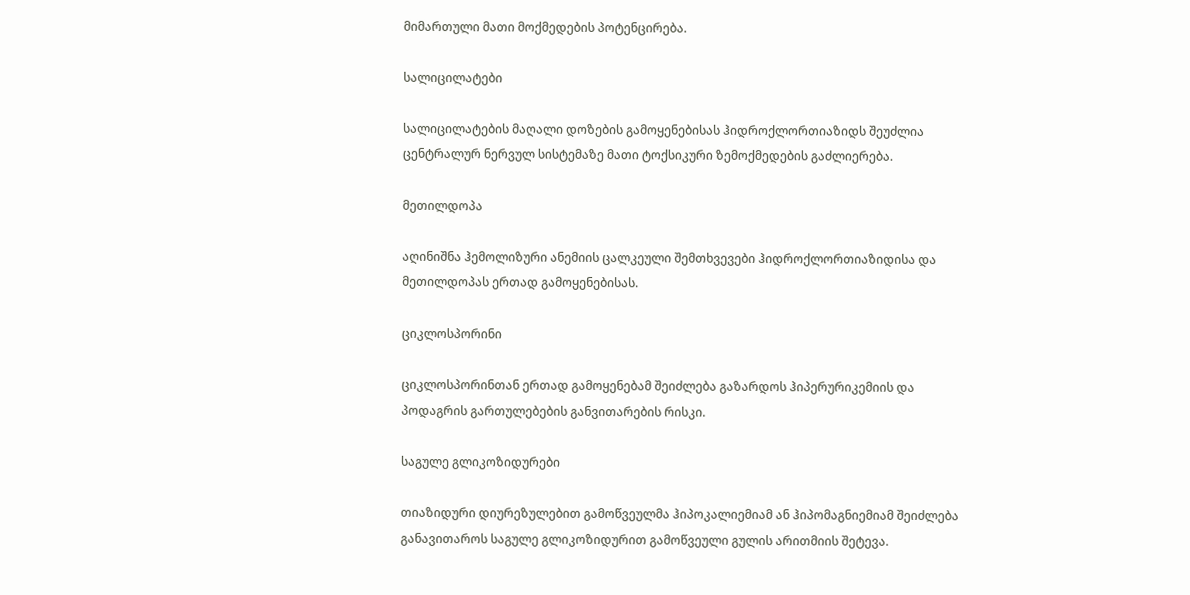მიმართული მათი მოქმედების პოტენცირება.

სალიცილატები

სალიცილატების მაღალი დოზების გამოყენებისას ჰიდროქლორთიაზიდს შეუძლია ცენტრალურ ნერვულ სისტემაზე მათი ტოქსიკური ზემოქმედების გაძლიერება.

მეთილდოპა

აღინიშნა ჰემოლიზური ანემიის ცალკეული შემთხვევები ჰიდროქლორთიაზიდისა და მეთილდოპას ერთად გამოყენებისას.

ციკლოსპორინი

ციკლოსპორინთან ერთად გამოყენებამ შეიძლება გაზარდოს ჰიპერურიკემიის და პოდაგრის გართულებების განვითარების რისკი.

საგულე გლიკოზიდურები

თიაზიდური დიურეზულებით გამოწვეულმა ჰიპოკალიემიამ ან ჰიპომაგნიემიამ შეიძლება განავითაროს საგულე გლიკოზიდურით გამოწვეული გულის არითმიის შეტევა.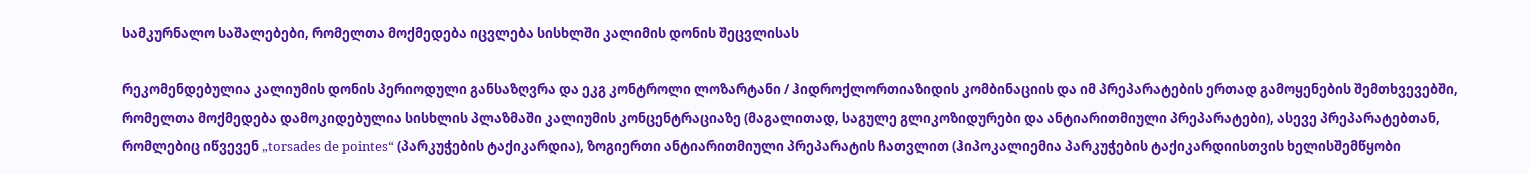სამკურნალო საშალებები, რომელთა მოქმედება იცვლება სისხლში კალიმის დონის შეცვლისას

რეკომენდებულია კალიუმის დონის პერიოდული განსაზღვრა და ეკგ კონტროლი ლოზარტანი / ჰიდროქლორთიაზიდის კომბინაციის და იმ პრეპარატების ერთად გამოყენების შემთხვევებში, რომელთა მოქმედება დამოკიდებულია სისხლის პლაზმაში კალიუმის კონცენტრაციაზე (მაგალითად, საგულე გლიკოზიდურები და ანტიარითმიული პრეპარატები), ასევე პრეპარატებთან, რომლებიც იწვევენ „torsades de pointes“ (პარკუჭების ტაქიკარდია), ზოგიერთი ანტიარითმიული პრეპარატის ჩათვლით (ჰიპოკალიემია პარკუჭების ტაქიკარდიისთვის ხელისშემწყობი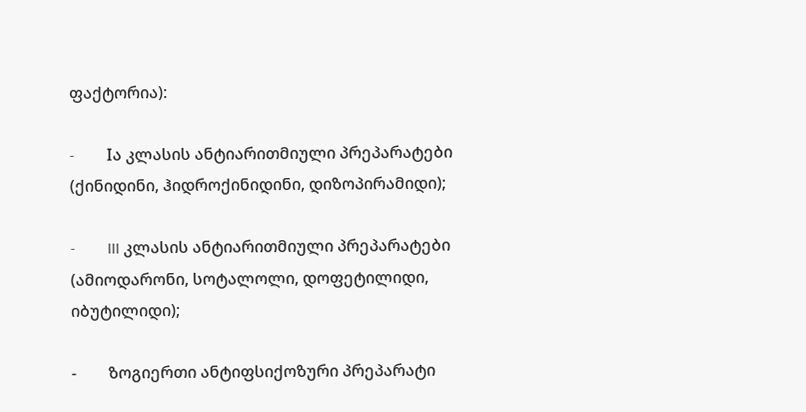ფაქტორია):

-        Iა კლასის ანტიარითმიული პრეპარატები (ქინიდინი, ჰიდროქინიდინი, დიზოპირამიდი);

-        III კლასის ანტიარითმიული პრეპარატები (ამიოდარონი, სოტალოლი, დოფეტილიდი, იბუტილიდი);

-        ზოგიერთი ანტიფსიქოზური პრეპარატი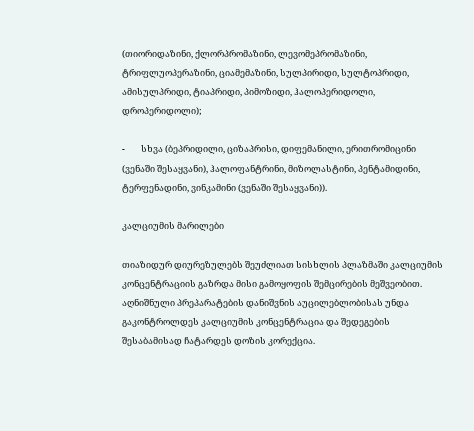(თიორიდაზინი, ქლორპრომაზინი, ლევომეპრომაზინი, ტრიფლუოპერაზინი, ციამემაზინი, სულპირიდი, სულტოპრიდი, ამისულპრიდი, ტიაპრიდი, პიმოზიდი, ჰალოპერიდოლი, დროპერიდოლი);

-        სხვა (ბეპრიდილი, ციზაპრისი, დიფემანილი, ერითრომიცინი (ვენაში შესაყვანი), ჰალოფანტრინი, მიზოლასტინი, პენტამიდინი, ტერფენადინი, ვინკამინი (ვენაში შესაყვანი)).

კალციუმის მარილები

თიაზიდურ დიურეზულებს შეუძლიათ სისხლის პლაზმაში კალციუმის კონცენტრაციის გაზრდა მისი გამოყოფის შემცირების მეშვეობით. აღნიშნული პრეპარატების დანიშვნის აუცილებლობისას უნდა გაკონტროლდეს კალციუმის კონცენტრაცია და შედეგების შესაბამისად ჩატარდეს დოზის კორექცია.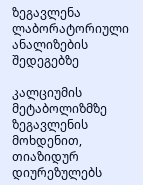ზეგავლენა ლაბორატორიული ანალიზების შედეგებზე

კალციუმის მეტაბოლიზმზე ზეგავლენის მოხდენით, თიაზიდურ დიურეზულებს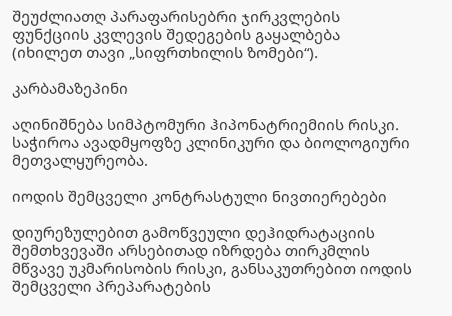შეუძლიათღ პარაფარისებრი ჯირკვლების ფუნქციის კვლევის შედეგების გაყალბება (იხილეთ თავი „სიფრთხილის ზომები“).

კარბამაზეპინი

აღინიშნება სიმპტომური ჰიპონატრიემიის რისკი. საჭიროა ავადმყოფზე კლინიკური და ბიოლოგიური მეთვალყურეობა.

იოდის შემცველი კონტრასტული ნივთიერებები

დიურეზულებით გამოწვეული დეჰიდრატაციის შემთხვევაში არსებითად იზრდება თირკმლის მწვავე უკმარისობის რისკი, განსაკუთრებით იოდის შემცველი პრეპარატების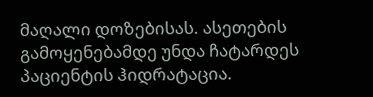მაღალი დოზებისას. ასეთების გამოყენებამდე უნდა ჩატარდეს პაციენტის ჰიდრატაცია.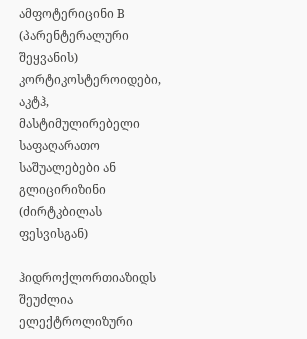ამფოტერიცინი B (პარენტერალური შეყვანის) კორტიკოსტეროიდები, აკტჰ, მასტიმულირებელი საფაღარათო საშუალებები ან გლიცირიზინი (ძირტკბილას ფესვისგან)

ჰიდროქლორთიაზიდს შეუძლია ელექტროლიზური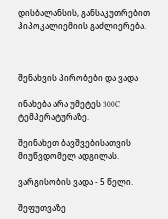დისბალანსის, განსაკუთრებით ჰიპოკალიემიის გაძლიერება.



შენახვის პირობები და ვადა

ინახება არა უმეტეს 300C ტემპერატურაზე.

შეინახეთ ბავშვებისათვის მიუწვდომელ ადგილას.

ვარგისობის ვადა - 5 წელი.

შეფუთვაზე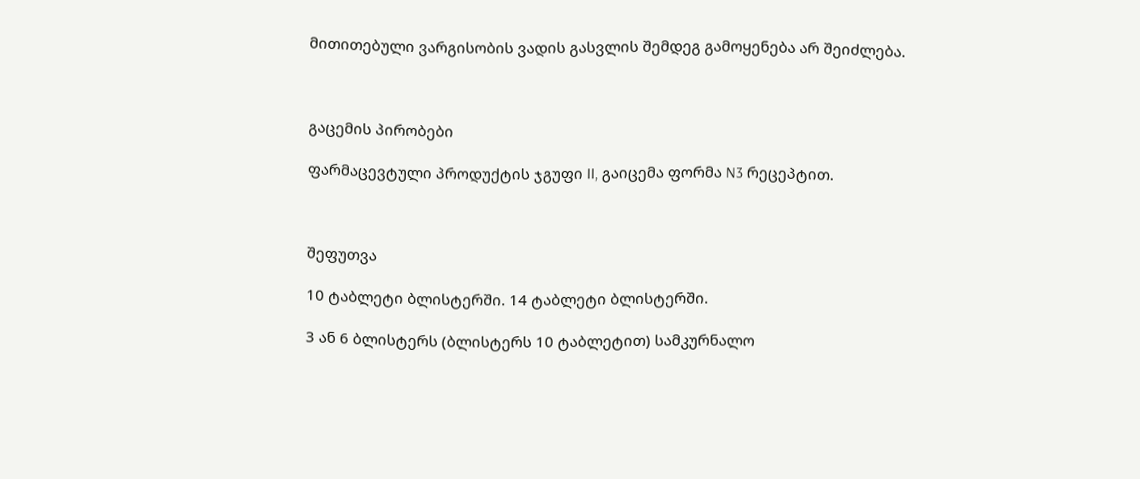მითითებული ვარგისობის ვადის გასვლის შემდეგ გამოყენება არ შეიძლება.



გაცემის პირობები

ფარმაცევტული პროდუქტის ჯგუფი II, გაიცემა ფორმა N3 რეცეპტით.



შეფუთვა

10 ტაბლეტი ბლისტერში. 14 ტაბლეტი ბლისტერში.

3 ან 6 ბლისტერს (ბლისტერს 10 ტაბლეტით) სამკურნალო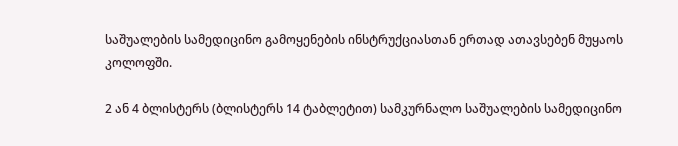საშუალების სამედიცინო გამოყენების ინსტრუქციასთან ერთად ათავსებენ მუყაოს კოლოფში.

2 ან 4 ბლისტერს (ბლისტერს 14 ტაბლეტით) სამკურნალო საშუალების სამედიცინო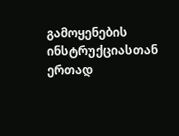გამოყენების ინსტრუქციასთან ერთად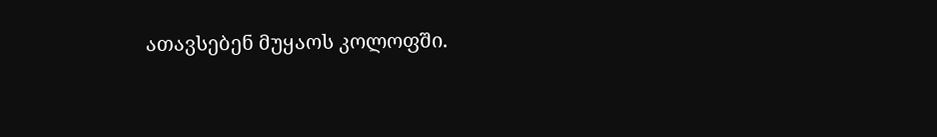ათავსებენ მუყაოს კოლოფში.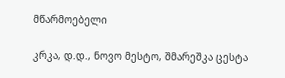მწარმოებელი

კრკა, დ.დ., ნოვო მესტო, შმარეშკა ცესტა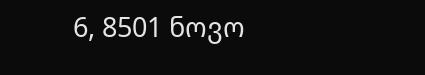6, 8501 ნოვო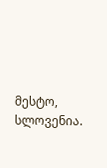მესტო, სლოვენია.